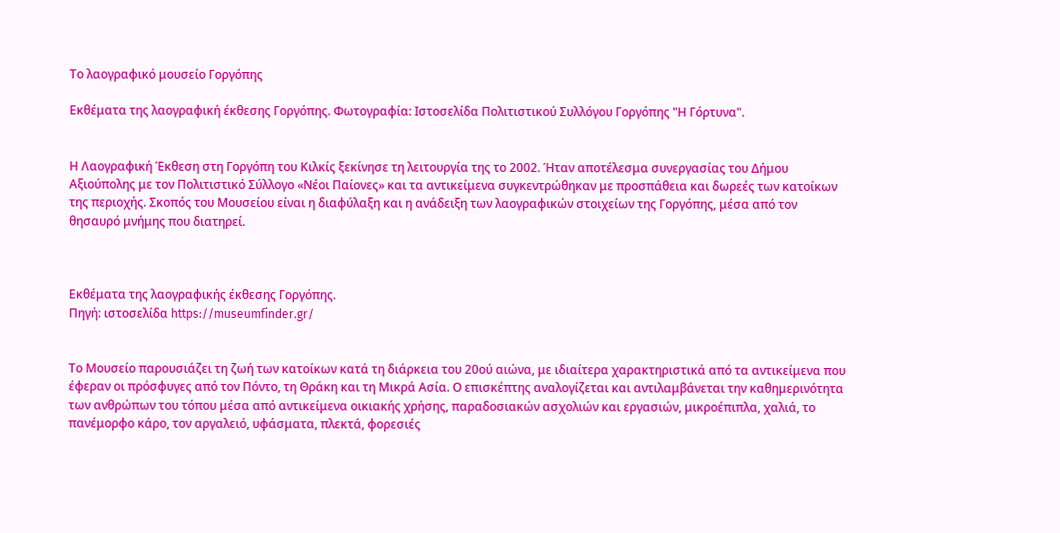Το λαογραφικό μουσείο Γοργόπης

Εκθέματα της λαογραφική έκθεσης Γοργόπης. Φωτογραφία: Ιστοσελίδα Πολιτιστικού Συλλόγου Γοργόπης "Η Γόρτυνα".


Η Λαογραφική Έκθεση στη Γοργόπη του Κιλκίς ξεκίνησε τη λειτουργία της το 2002. Ήταν αποτέλεσμα συνεργασίας του Δήμου Αξιούπολης με τον Πολιτιστικό Σύλλογο «Νέοι Παίονες» και τα αντικείμενα συγκεντρώθηκαν με προσπάθεια και δωρεές των κατοίκων της περιοχής. Σκοπός του Μουσείου είναι η διαφύλαξη και η ανάδειξη των λαογραφικών στοιχείων της Γοργόπης, μέσα από τον θησαυρό μνήμης που διατηρεί.



Εκθέματα της λαογραφικής έκθεσης Γοργόπης.
Πηγή: ιστοσελίδα https://museumfinder.gr/


Το Μουσείο παρουσιάζει τη ζωή των κατοίκων κατά τη διάρκεια του 20ού αιώνα, με ιδιαίτερα χαρακτηριστικά από τα αντικείμενα που έφεραν οι πρόσφυγες από τον Πόντο, τη Θράκη και τη Μικρά Ασία. Ο επισκέπτης αναλογίζεται και αντιλαμβάνεται την καθημερινότητα των ανθρώπων του τόπου μέσα από αντικείμενα οικιακής χρήσης, παραδοσιακών ασχολιών και εργασιών, μικροέπιπλα, χαλιά, το πανέμορφο κάρο, τον αργαλειό, υφάσματα, πλεκτά, φορεσιές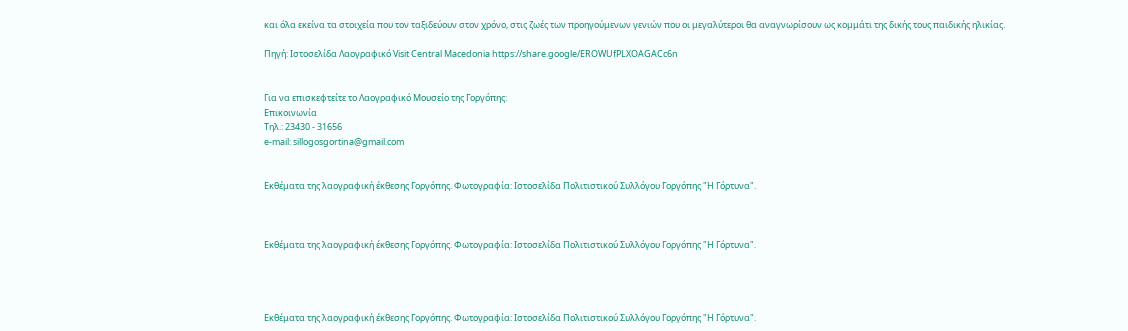και όλα εκείνα τα στοιχεία που τον ταξιδεύουν στον χρόνο, στις ζωές των προηγούμενων γενιών που οι μεγαλύτεροι θα αναγνωρίσουν ως κομμάτι της δικής τους παιδικής ηλικίας.

Πηγή: Ιστοσελίδα Λαογραφικό Visit Central Macedonia https://share.google/EROWUfPLXOAGACc6n


Για να επισκεφτείτε το Λαογραφικό Μουσείο της Γοργόπης:
Επικοινωνία
Τηλ.: 23430 - 31656
e-mail: sillogosgortina@gmail.com


Εκθέματα της λαογραφική έκθεσης Γοργόπης. Φωτογραφία: Ιστοσελίδα Πολιτιστικού Συλλόγου Γοργόπης "Η Γόρτυνα".



Εκθέματα της λαογραφική έκθεσης Γοργόπης. Φωτογραφία: Ιστοσελίδα Πολιτιστικού Συλλόγου Γοργόπης "Η Γόρτυνα".




Εκθέματα της λαογραφική έκθεσης Γοργόπης. Φωτογραφία: Ιστοσελίδα Πολιτιστικού Συλλόγου Γοργόπης "Η Γόρτυνα".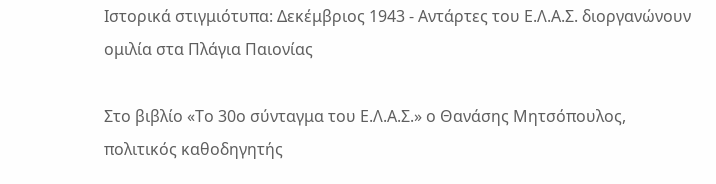Ιστορικά στιγμιότυπα: Δεκέμβριος 1943 - Αντάρτες του Ε.Λ.Α.Σ. διοργανώνουν ομιλία στα Πλάγια Παιονίας

Στο βιβλίο «Το 30ο σύνταγμα του Ε.Λ.Α.Σ.» ο Θανάσης Μητσόπουλος, πολιτικός καθοδηγητής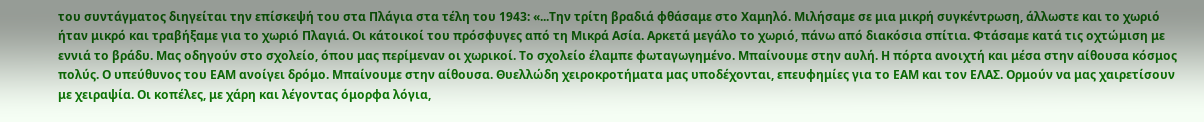του συντάγματος διηγείται την επίσκεψή του στα Πλάγια στα τέλη του 1943: «...Την τρίτη βραδιά φθάσαμε στο Χαμηλό. Μιλήσαμε σε μια μικρή συγκέντρωση, άλλωστε και το χωριό ήταν μικρό και τραβήξαμε για το χωριό Πλαγιά. Οι κάτοικοί του πρόσφυγες από τη Μικρά Ασία. Αρκετά μεγάλο το χωριό, πάνω από διακόσια σπίτια. Φτάσαμε κατά τις οχτώμιση με εννιά το βράδυ. Μας οδηγούν στο σχολείο, όπου μας περίμεναν οι χωρικοί. Το σχολείο έλαμπε φωταγωγημένο. Μπαίνουμε στην αυλή. Η πόρτα ανοιχτή και μέσα στην αίθουσα κόσμος πολύς. Ο υπεύθυνος του ΕΑΜ ανοίγει δρόμο. Μπαίνουμε στην αίθουσα. Θυελλώδη χειροκροτήματα μας υποδέχονται, επευφημίες για το ΕΑΜ και τον ΕΛΑΣ. Ορμούν να μας χαιρετίσουν με χειραψία. Οι κοπέλες, με χάρη και λέγοντας όμορφα λόγια,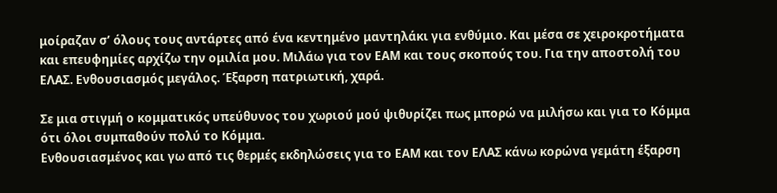μοίραζαν σ’ όλους τους αντάρτες από ένα κεντημένο μαντηλάκι για ενθύμιο. Και μέσα σε χειροκροτήματα και επευφημίες αρχίζω την ομιλία μου. Μιλάω για τον ΕΑΜ και τους σκοπούς του. Για την αποστολή του ΕΛΑΣ. Ενθουσιασμός μεγάλος. Έξαρση πατριωτική, χαρά.

Σε μια στιγμή ο κομματικός υπεύθυνος του χωριού μού ψιθυρίζει πως μπορώ να μιλήσω και για το Κόμμα ότι όλοι συμπαθούν πολύ το Κόμμα.
Ενθουσιασμένος και γω από τις θερμές εκδηλώσεις για το ΕΑΜ και τον ΕΛΑΣ κάνω κορώνα γεμάτη έξαρση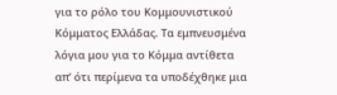για το ρόλο του Κομμουνιστικού Κόμματος Ελλάδας. Τα εμπνευσμένα λόγια μου για το Κόμμα αντίθετα απ’ ότι περίμενα τα υποδέχθηκε μια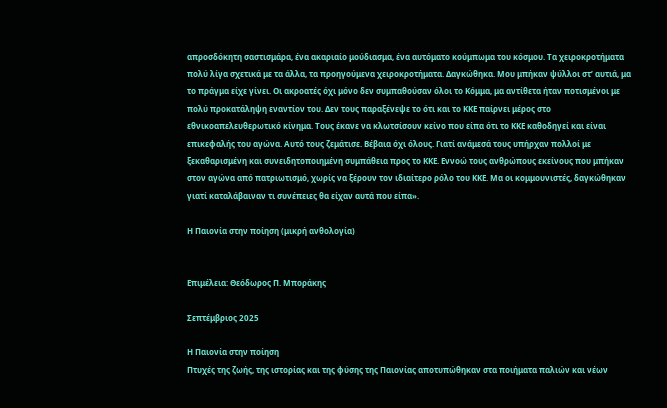απροσδόκητη σαστισμάρα, ένα ακαριαίο μούδιασμα, ένα αυτόματο κούμπωμα του κόσμου. Τα χειροκροτήματα πολύ λίγα σχετικά με τα άλλα, τα προηγούμενα χειροκροτήματα. Δαγκώθηκα. Μου μπήκαν ψύλλοι στ’ αυτιά, μα το πράγμα είχε γίνει. Οι ακροατές όχι μόνο δεν συμπαθούσαν όλοι το Κόμμα, μα αντίθετα ήταν ποτισμένοι με πολύ προκατάληψη εναντίον του. Δεν τους παραξένεψε το ότι και το ΚΚΕ παίρνει μέρος στο εθνικοαπελευθερωτικό κίνημα. Τους έκανε να κλωτσίσουν κείνο που είπα ότι το ΚΚΕ καθοδηγεί και είναι επικεφαλής του αγώνα. Αυτό τους ζεμάτισε. Βέβαια όχι όλους. Γιατί ανάμεσά τους υπήρχαν πολλοί με ξεκαθαρισμένη και συνειδητοποιημένη συμπάθεια προς το ΚΚΕ. Εννοώ τους ανθρώπους εκείνους που μπήκαν στον αγώνα από πατριωτισμό, χωρίς να ξέρουν τον ιδιαίτερο ρόλο του ΚΚΕ. Μα οι κομμουνιστές, δαγκώθηκαν γιατί καταλάβαιναν τι συνέπειες θα είχαν αυτά που είπα».

Η Παιονία στην ποίηση (μικρή ανθολογία)


Επιμέλεια: Θεόδωρος Π. Μποράκης

Σεπτέμβριος 2025

Η Παιονία στην ποίηση
Πτυχές της ζωής, της ιστορίας και της φύσης της Παιονίας αποτυπώθηκαν στα ποιήματα παλιών και νέων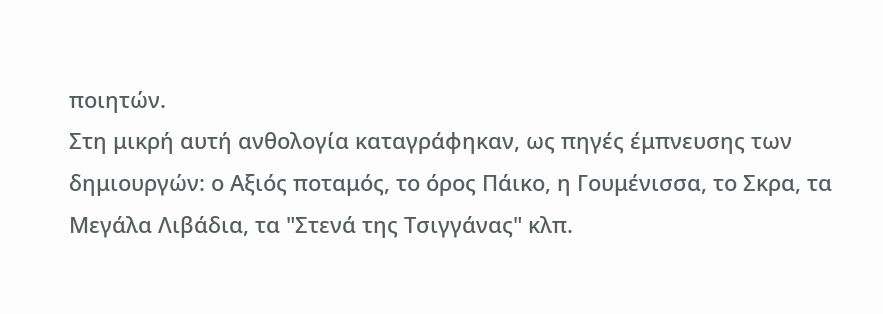ποιητών.
Στη μικρή αυτή ανθολογία καταγράφηκαν, ως πηγές έμπνευσης των δημιουργών: ο Αξιός ποταμός, το όρος Πάικο, η Γουμένισσα, το Σκρα, τα Μεγάλα Λιβάδια, τα "Στενά της Τσιγγάνας" κλπ.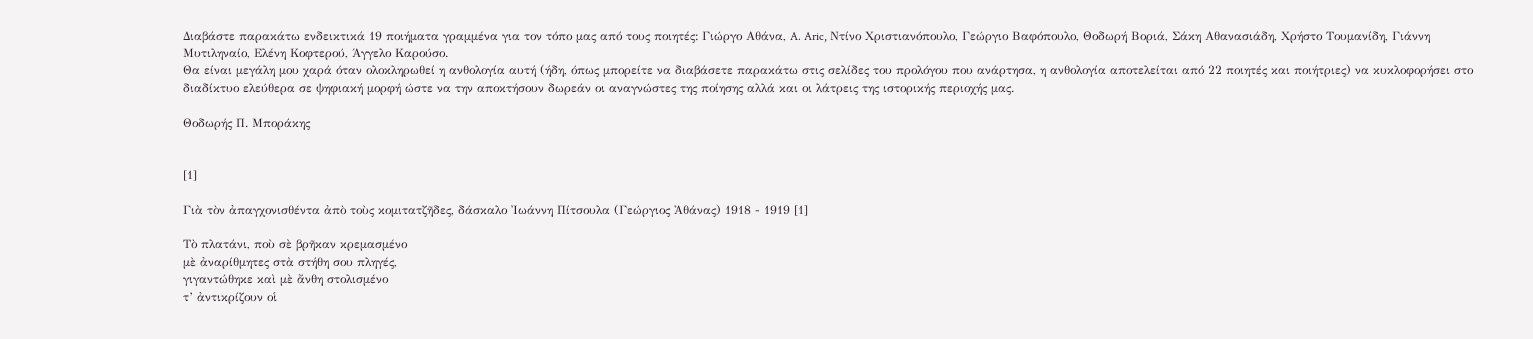Διαβάστε παρακάτω ενδεικτικά 19 ποιήματα γραμμένα για τον τόπο μας από τους ποιητές: Γιώργο Αθάνα, A. Aric, Ντίνο Χριστιανόπουλο, Γεώργιο Βαφόπουλο, Θοδωρή Βοριά, Σάκη Αθανασιάδη, Χρήστο Τουμανίδη, Γιάννη Μυτιληναίο, Ελένη Κοφτερού, Άγγελο Καρούσο.
Θα είναι μεγάλη μου χαρά όταν ολοκληρωθεί η ανθολογία αυτή (ήδη, όπως μπορείτε να διαβάσετε παρακάτω στις σελίδες του προλόγου που ανάρτησα, η ανθολογία αποτελείται από 22 ποιητές και ποιήτριες) να κυκλοφορήσει στο διαδίκτυο ελεύθερα σε ψηφιακή μορφή ώστε να την αποκτήσουν δωρεάν οι αναγνώστες της ποίησης αλλά και οι λάτρεις της ιστορικής περιοχής μας.

Θοδωρής Π. Μποράκης


[1]

Γιὰ τὸν ἀπαγχονισθέντα ἀπὸ τοὺς κομιτατζῆδες, δάσκαλο Ἰωάννη Πίτσουλα (Γεώργιος Ἀθάνας) 1918 - 1919 [1]

Τὸ πλατάνι, ποὺ σὲ βρῆκαν κρεμασμένο
μὲ ἀναρίθμητες στὰ στήθη σου πληγές,
γιγαντώθηκε καὶ μὲ ἄνθη στολισμένο
τ’ ἀντικρίζουν οἱ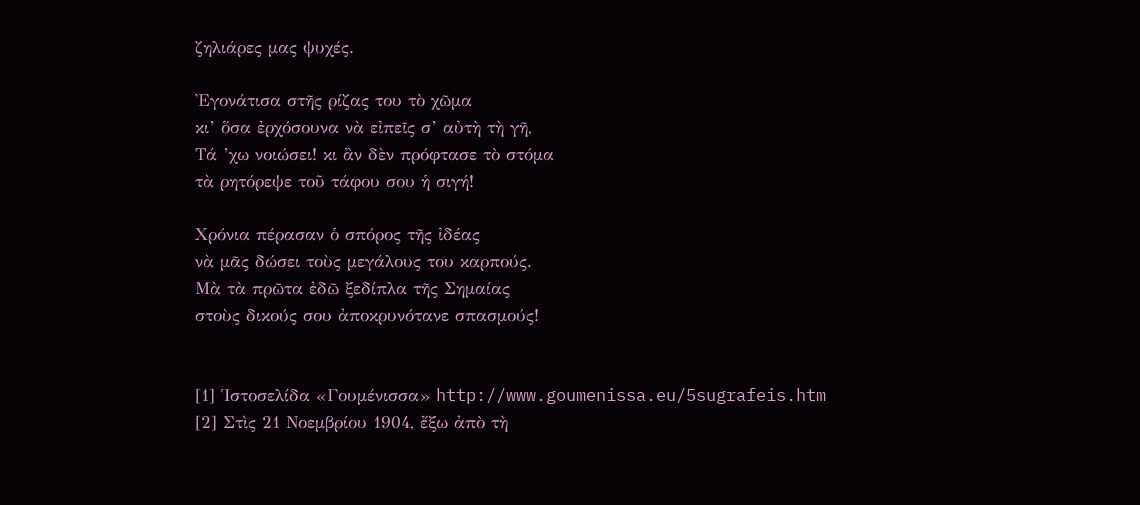ζηλιάρες μας ψυχές.

Ἐγονάτισα στῆς ρίζας του τὸ χῶμα
κι’ ὅσα ἐρχόσουνα νὰ εἰπεῖς σ’ αὐτὴ τὴ γῆ,
Τά ’χω νοιώσει! κι ἂν δὲν πρόφτασε τὸ στόμα
τὰ ρητόρεψε τοῦ τάφου σου ἡ σιγή!

Χρόνια πέρασαν ὁ σπόρος τῆς ἰδέας
νὰ μᾶς δώσει τοὺς μεγάλους του καρπούς.
Μὰ τὰ πρῶτα ἐδῶ ξεδίπλα τῆς Σημαίας
στοὺς δικούς σου ἀποκρυνότανε σπασμούς!


[1] Ἱστοσελίδα «Γουμένισσα» http://www.goumenissa.eu/5sugrafeis.htm
[2] Στὶς 21 Νοεμβρίου 1904, ἔξω ἀπὸ τὴ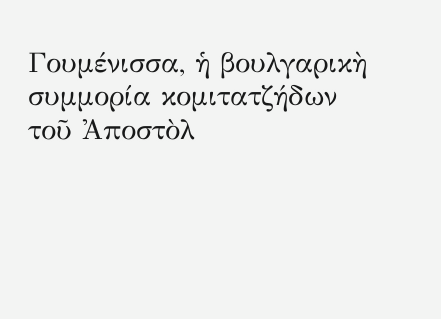Γουμένισσα, ἡ βουλγαρικὴ συμμορία κομιτατζήδων τοῦ Ἀποστὸλ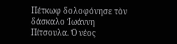Πέτκωφ δολοφόνησε τὸν δάσκαλο Ἰωάννη Πίτσουλα. Ὁ νέος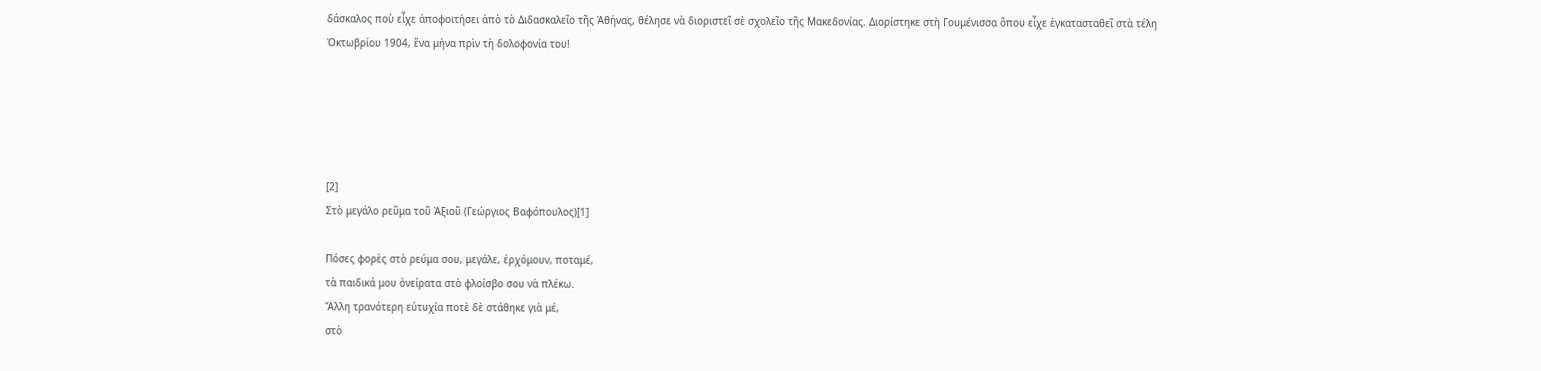δάσκαλος ποὺ εἶχε ἀποφοιτήσει ἀπὸ τὸ Διδασκαλεῖο τῆς Ἀθήνας, θέλησε νὰ διοριστεῖ σὲ σχολεῖο τῆς Μακεδονίας. Διορίστηκε στὴ Γουμένισσα ὅπου εἶχε ἐγκατασταθεῖ στὰ τέλη Ὀκτωβρίου 1904, ἕνα μήνα πρὶν τὴ δολοφονία του!





[2]
Στὸ μεγάλο ρεῦμα τοῦ Ἀξιοῦ (Γεώργιος Βαφόπουλος)[1]

Πόσες φορὲς στὸ ρεύμα σου, μεγάλε, ἐρχόμουν, ποταμέ,
τὰ παιδικά μου ὀνείρατα στὸ φλοίσβο σου νὰ πλέκω.
Ἄλλη τρανότερη εὐτυχία ποτὲ δὲ στάθηκε γιὰ μέ,
στὸ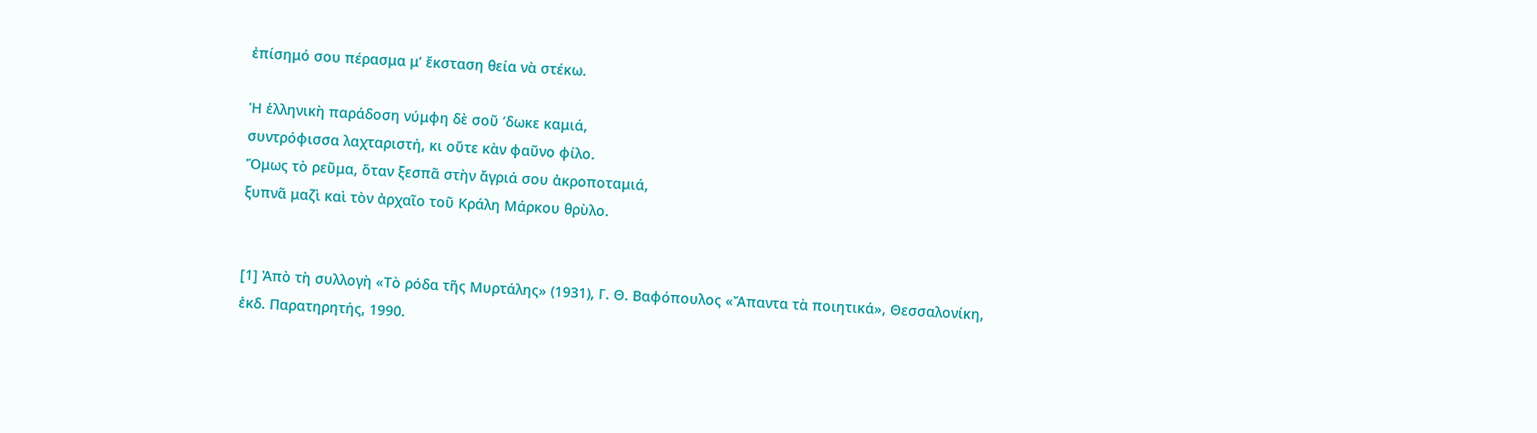ἐπίσημό σου πέρασμα μ’ ἔκσταση θεία νὰ στέκω.

Ἡ ἑλληνικὴ παράδοση νύμφη δὲ σοῦ ’δωκε καμιά,
συντρόφισσα λαχταριστή, κι οὔτε κὰν φαῦνο φίλο.
Ὅμως τὸ ρεῦμα, ὅταν ξεσπᾶ στὴν ἄγριά σου ἀκροποταμιά,
ξυπνᾶ μαζὶ καὶ τὸν ἀρχαῖο τοῦ Κράλη Μάρκου θρὺλο.


[1] Ἀπὸ τὴ συλλογὴ «Τὸ ρόδα τῆς Μυρτάλης» (1931), Γ. Θ. Βαφόπουλος «Ἄπαντα τὰ ποιητικά», Θεσσαλονίκη, ἐκδ. Παρατηρητής, 1990.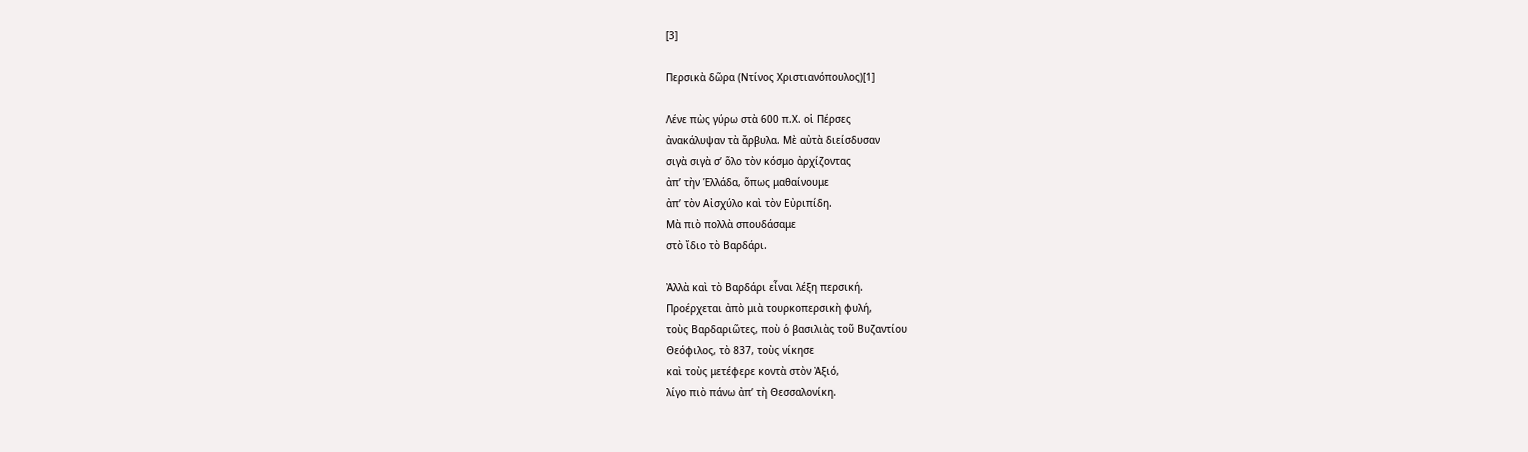[3]

Περσικὰ δῶρα (Ντίνος Χριστιανόπουλος)[1]

Λένε πὼς γύρω στὰ 600 π.Χ. οἱ Πέρσες
ἀνακάλυψαν τὰ ἄρβυλα. Μὲ αὐτὰ διείσδυσαν
σιγὰ σιγὰ σ’ ὅλο τὸν κόσμο ἀρχίζοντας
ἀπ’ τὴν Ἑλλάδα, ὅπως μαθαίνουμε
ἀπ’ τὸν Αἰσχύλο καὶ τὸν Εὐριπίδη.
Μὰ πιὸ πολλὰ σπουδάσαμε
στὸ ἴδιο τὸ Βαρδάρι.

Ἀλλὰ καὶ τὸ Βαρδάρι εἶναι λέξη περσική.
Προέρχεται ἀπὸ μιὰ τουρκοπερσικὴ φυλή,
τοὺς Βαρδαριῶτες, ποὺ ὁ βασιλιὰς τοῦ Βυζαντίου
Θεόφιλος, τὸ 837, τοὺς νίκησε
καὶ τοὺς μετέφερε κοντὰ στὸν Ἀξιό,
λίγο πιὸ πάνω ἀπ’ τὴ Θεσσαλονίκη.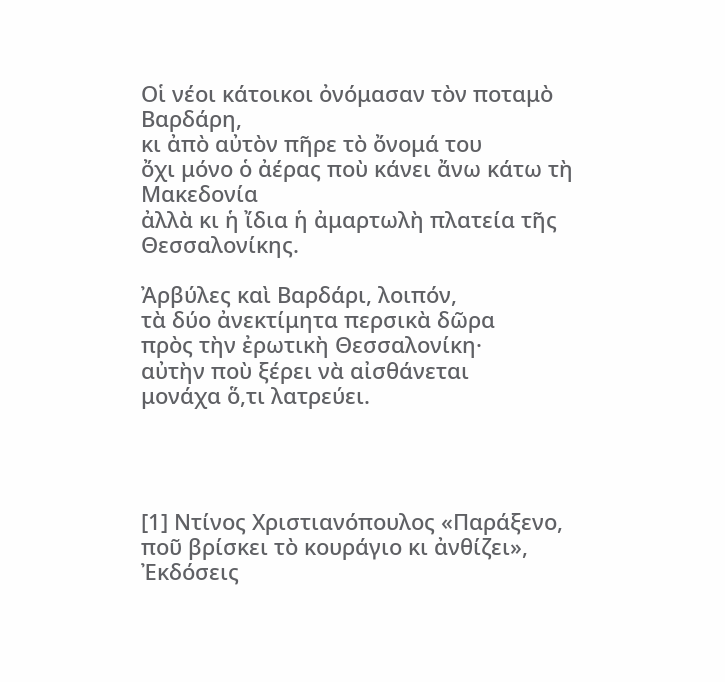Οἱ νέοι κάτοικοι ὀνόμασαν τὸν ποταμὸ Βαρδάρη,
κι ἀπὸ αὐτὸν πῆρε τὸ ὄνομά του
ὄχι μόνο ὁ ἀέρας ποὺ κάνει ἄνω κάτω τὴ Μακεδονία
ἀλλὰ κι ἡ ἴδια ἡ ἀμαρτωλὴ πλατεία τῆς Θεσσαλονίκης.

Ἀρβύλες καὶ Βαρδάρι, λοιπόν,
τὰ δύο ἀνεκτίμητα περσικὰ δῶρα
πρὸς τὴν ἐρωτικὴ Θεσσαλονίκη·
αὐτὴν ποὺ ξέρει νὰ αἰσθάνεται
μονάχα ὅ,τι λατρεύει.




[1] Ντίνος Χριστιανόπουλος «Παράξενο, ποῦ βρίσκει τὸ κουράγιο κι ἀνθίζει», Ἐκδόσεις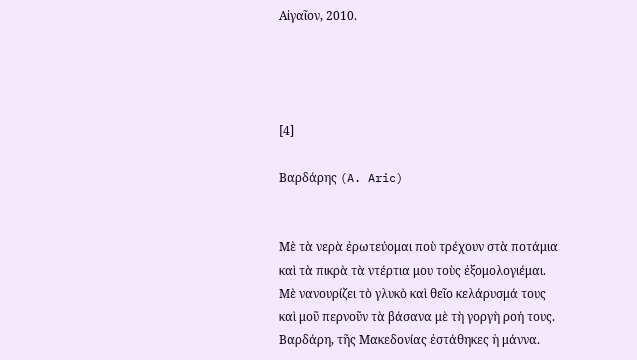Αἰγαῖον, 2010.




[4]

Βαρδάρης (A. Aric)


Μὲ τὰ νερὰ ἐρωτεύομαι ποὺ τρέχουν στὰ ποτάμια
καὶ τὰ πικρὰ τὰ ντέρτια μου τοὺς ἐξομολογιέμαι.
Μὲ νανουρίζει τὸ γλυκὸ καὶ θεῖο κελάρυσμά τους
καὶ μοῦ περνοῦν τὰ βάσανα μὲ τὴ γοργὴ ροή τους.
Βαρδάρη, τῆς Μακεδονίας ἐστάθηκες ἡ μάννα.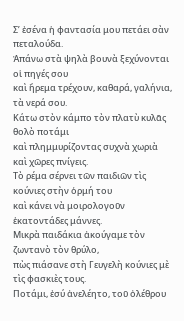Σ’ ἐσένα ἡ φαντασία μου πετάει σὰν πεταλούδα.
Ἀπάνω στὰ ψηλὰ βουνὰ ξεχύνονται οἱ πηγές σου
καὶ ἤρεμα τρέχουν, καθαρά, γαλήνια, τὰ νερά σου.
Κάτω στὸν κάμπο τὸν πλατὺ κυλᾶς θολὸ ποτάμι
καὶ πλημμυρίζοντας συχνὰ χωριὰ καὶ χῶρες πνίγεις.
Τὸ ρέμα σέρνει τῶν παιδιῶν τὶς κούνιες στὴν ὁρμή του
καὶ κάνει νὰ μοιρολογοῦν ἑκατοντάδες μάννες.
Μικρὰ παιδάκια ἀκούγαμε τὸν ζωντανὸ τὸν θρύλο,
πὼς πιάσανε στὴ Γευγελὴ κούνιες μὲ τὶς φασκιὲς τους.
Ποτάμι, ἐσύ ἀνελέητο, τοῦ ὀλέθρου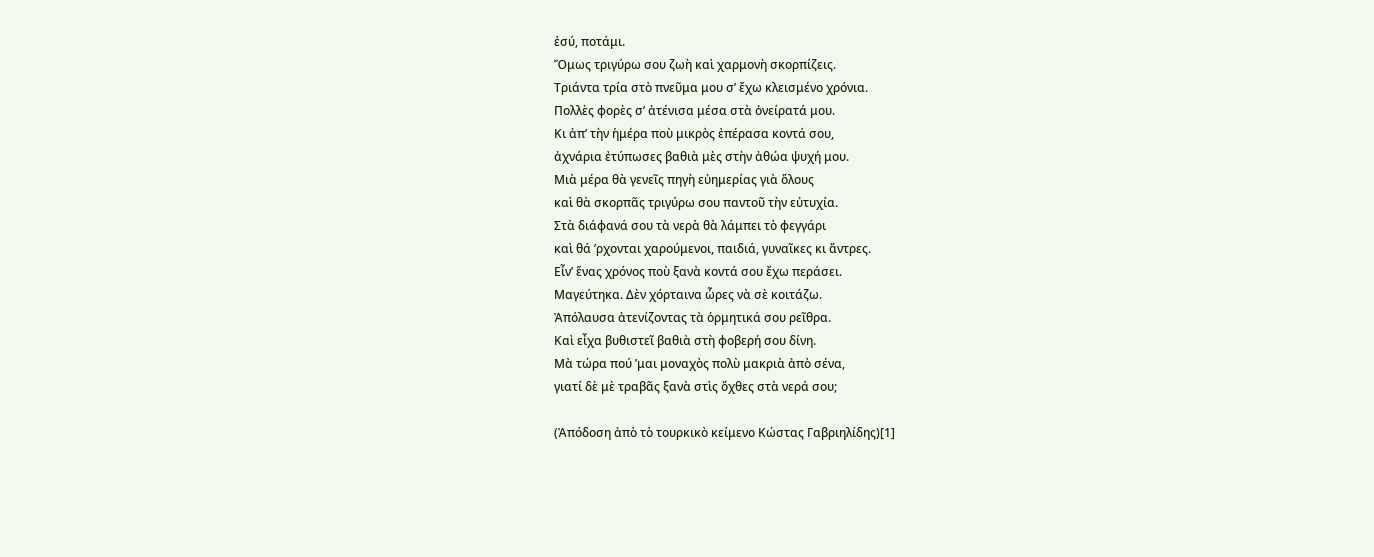ἐσύ, ποτάμι.
Ὅμως τριγύρω σου ζωὴ καὶ χαρμονὴ σκορπίζεις.
Τριάντα τρία στὸ πνεῦμα μου σ’ ἔχω κλεισμένο χρόνια.
Πολλὲς φορὲς σ’ ἀτένισα μέσα στὰ ὀνείρατά μου.
Κι ἀπ’ τὴν ἡμέρα ποὺ μικρὸς ἐπέρασα κοντά σου,
ἀχνάρια ἐτύπωσες βαθιὰ μὲς στὴν ἀθώα ψυχή μου.
Μιὰ μέρα θὰ γενεῖς πηγὴ εὐημερίας γιὰ ὅλους
καὶ θὰ σκορπᾶς τριγύρω σου παντοῦ τὴν εὐτυχία.
Στὰ διάφανά σου τὰ νερὰ θὰ λάμπει τὸ φεγγάρι
καὶ θά ’ρχονται χαρούμενοι, παιδιά, γυναῖκες κι ἄντρες.
Εἶν’ ἕνας χρόνος ποὺ ξανὰ κοντά σου ἔχω περάσει.
Μαγεύτηκα. Δὲν χόρταινα ὧρες νὰ σὲ κοιτάζω.
Ἀπόλαυσα ἀτενίζοντας τὰ ὁρμητικά σου ρεῖθρα.
Καὶ εἶχα βυθιστεῖ βαθιὰ στὴ φοβερή σου δίνη.
Μὰ τώρα πού ’μαι μοναχὸς πολὺ μακριὰ ἀπὸ σένα,
γιατί δὲ μὲ τραβᾶς ξανὰ στὶς ὄχθες στὰ νερά σου;

(Ἀπόδοση ἀπὸ τὸ τουρκικὸ κείμενο Κώστας Γαβριηλίδης)[1]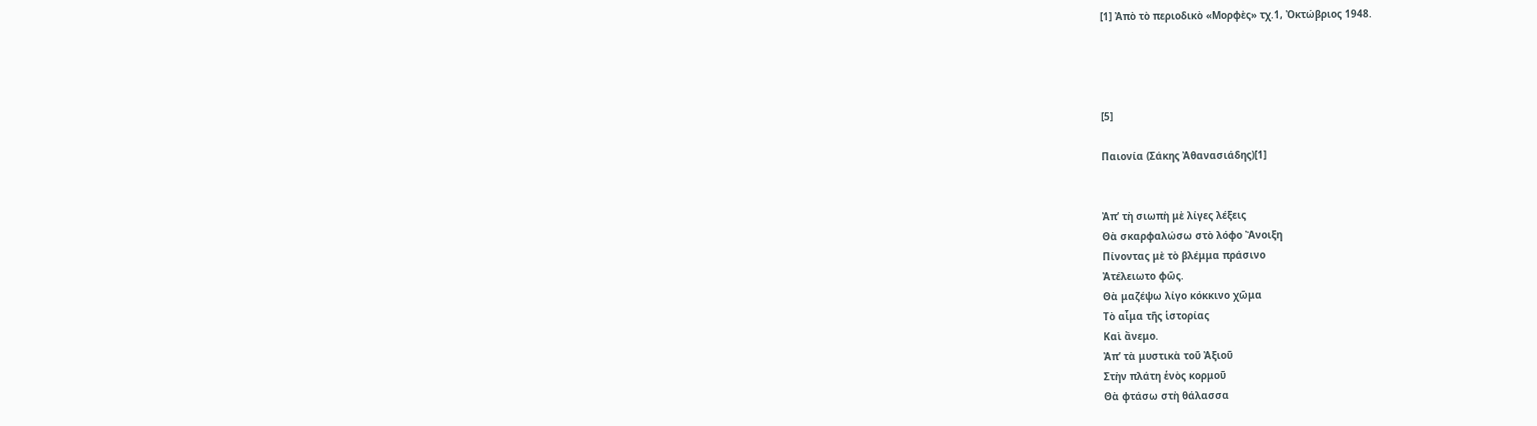[1] Ἀπὸ τὸ περιοδικὸ «Μορφὲς» τχ.1, Ὀκτώβριος 1948.




[5]

Παιονία (Σάκης Ἀθανασιάδης)[1]


Ἀπ’ τὴ σιωπὴ μὲ λίγες λέξεις
Θὰ σκαρφαλώσω στὸ λόφο Ἄνοιξη
Πίνοντας μὲ τὸ βλέμμα πράσινο
Ἀτέλειωτο φῶς.
Θὰ μαζέψω λίγο κόκκινο χῶμα
Τὸ αἷμα τῆς ἱστορίας
Καὶ ἄνεμο.
Ἀπ’ τὰ μυστικὰ τοῦ Ἀξιοῦ
Στὴν πλάτη ἑνὸς κορμοῦ
Θὰ φτάσω στὴ θάλασσα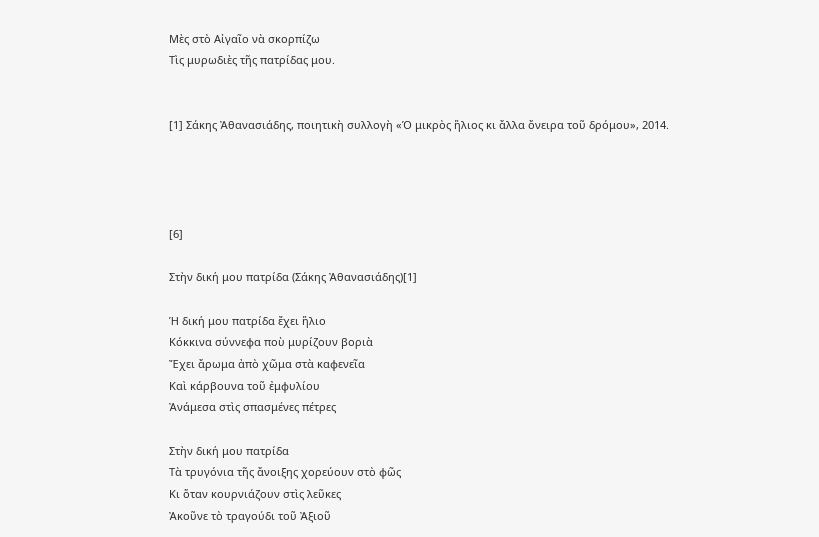Μὲς στὸ Αἰγαῖο νὰ σκορπίζω
Τὶς μυρωδιὲς τῆς πατρίδας μου.


[1] Σάκης Ἀθανασιάδης, ποιητικὴ συλλογὴ «Ὁ μικρὸς ἥλιος κι ἄλλα ὄνειρα τοῦ δρόμου», 2014.




[6]

Στὴν δική μου πατρίδα (Σάκης Ἀθανασιάδης)[1]

Ἡ δική μου πατρίδα ἔχει ἥλιο
Κόκκινα σύννεφα ποὺ μυρίζουν βοριὰ
Ἔχει ἄρωμα ἀπὸ χῶμα στὰ καφενεῖα
Καὶ κάρβουνα τοῦ ἐμφυλίου
Ἀνάμεσα στὶς σπασμένες πέτρες

Στὴν δική μου πατρίδα
Τὰ τρυγόνια τῆς ἄνοιξης χορεύουν στὸ φῶς
Κι ὅταν κουρνιάζουν στὶς λεῦκες
Ἀκοῦνε τὸ τραγούδι τοῦ Ἀξιοῦ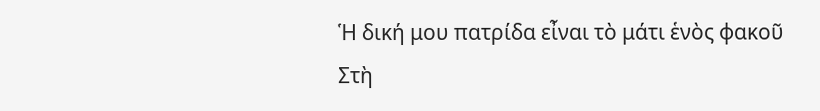Ἡ δική μου πατρίδα εἶναι τὸ μάτι ἑνὸς φακοῦ
Στὴ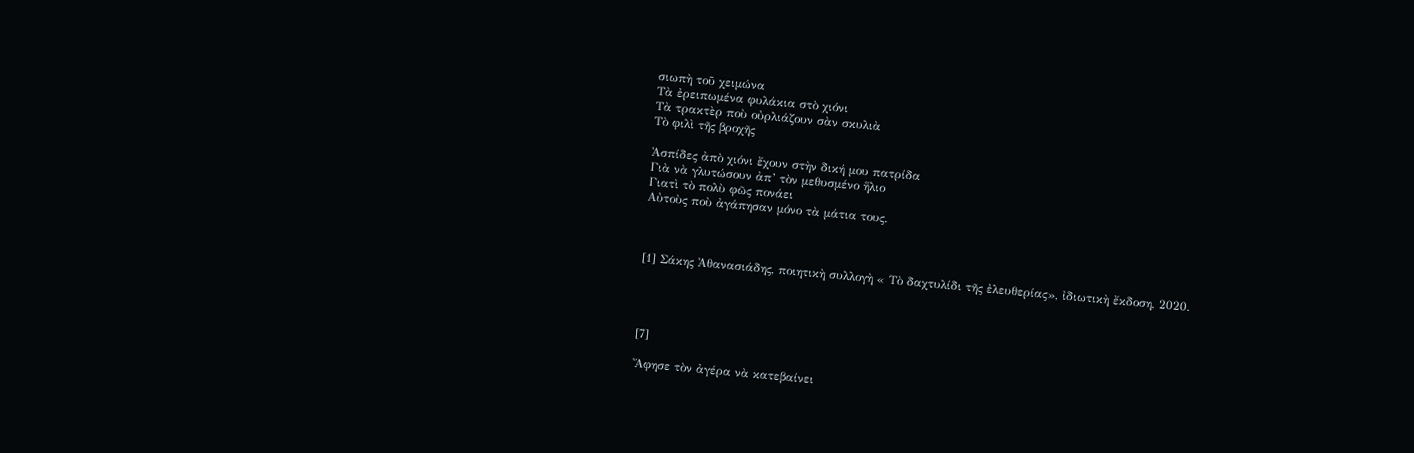σιωπὴ τοῦ χειμώνα
Τὰ ἐρειπωμένα φυλάκια στὸ χιόνι
Τὰ τρακτὲρ ποὺ οὐρλιάζουν σὰν σκυλιὰ
Τὸ φιλὶ τῆς βροχῆς

Ἀσπίδες ἀπὸ χιόνι ἔχουν στὴν δική μου πατρίδα
Γιὰ νὰ γλυτώσουν ἀπ’ τὸν μεθυσμένο ἥλιο
Γιατὶ τὸ πολὺ φῶς πονάει
Αὐτοὺς ποὺ ἀγάπησαν μόνο τὰ μάτια τους.



[1] Σάκης Ἀθανασιάδης, ποιητικὴ συλλογὴ « Τὸ δαχτυλίδι τῆς ἐλευθερίας», ἰδιωτικὴ ἔκδοση, 2020.




[7]

Ἄφησε τὸν ἀγέρα νὰ κατεβαίνει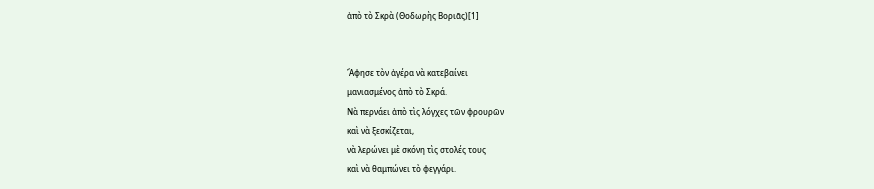ἀπὸ τὸ Σκρὰ (Θοδωρὴς Βοριᾶς)[1]


Ἄφησε τὸν ἀγέρα νὰ κατεβαίνει
μανιασμένος ἀπὸ τὸ Σκρά.
Νὰ περνάει ἀπὸ τὶς λόγχες τῶν φρουρῶν
καὶ νὰ ξεσκίζεται,
νὰ λερώνει μὲ σκόνη τὶς στολές τους
καὶ νὰ θαμπώνει τὸ φεγγάρι.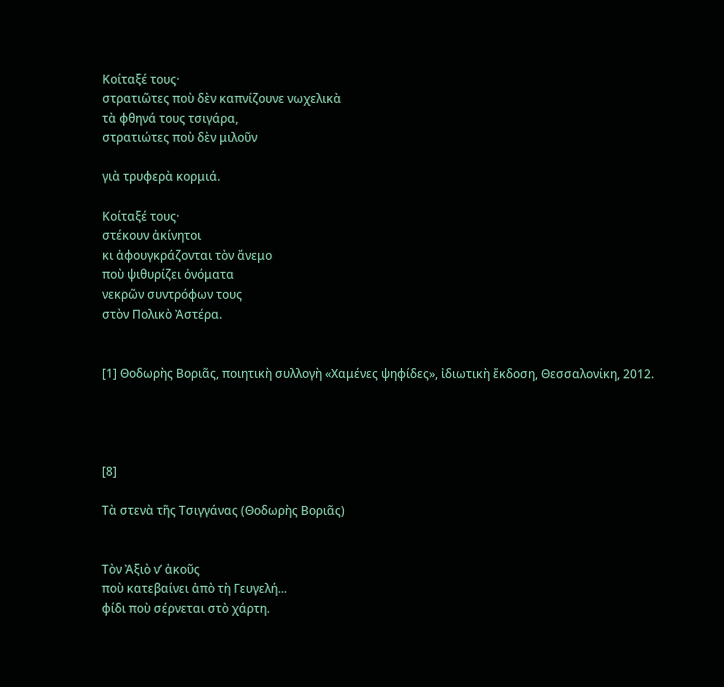Κοίταξέ τους·
στρατιῶτες ποὺ δὲν καπνίζουνε νωχελικὰ
τὰ φθηνά τους τσιγάρα,
στρατιώτες ποὺ δὲν μιλοῦν

γιὰ τρυφερὰ κορμιά.

Κοίταξέ τους·
στέκουν ἀκίνητοι
κι ἀφουγκράζονται τὸν ἄνεμο
ποὺ ψιθυρίζει ὀνόματα
νεκρῶν συντρόφων τους
στὸν Πολικὸ Ἀστέρα.


[1] Θοδωρὴς Βοριᾶς, ποιητικὴ συλλογὴ «Χαμένες ψηφίδες», ἰδιωτικὴ ἔκδοση, Θεσσαλονίκη, 2012.




[8]

Τὰ στενὰ τῆς Τσιγγάνας (Θοδωρὴς Βοριᾶς)


Τὸν Ἀξιὸ ν’ ἀκοῦς
ποὺ κατεβαίνει ἀπὸ τὴ Γευγελή...
φίδι ποὺ σέρνεται στὸ χάρτη.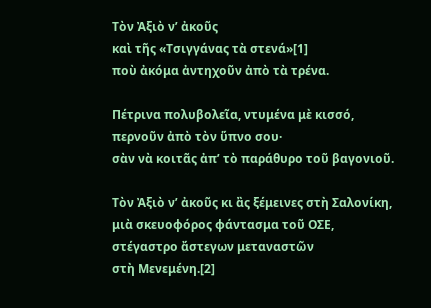Τὸν Ἀξιὸ ν’ ἀκοῦς
καὶ τῆς «Τσιγγάνας τὰ στενά»[1]
ποὺ ἀκόμα ἀντηχοῦν ἀπὸ τὰ τρένα.

Πέτρινα πολυβολεῖα, ντυμένα μὲ κισσό,
περνοῦν ἀπὸ τὸν ὕπνο σου·
σὰν νὰ κοιτᾶς ἀπ’ τὸ παράθυρο τοῦ βαγονιοῦ.

Τὸν Ἀξιὸ ν’ ἀκοῦς κι ἂς ξέμεινες στὴ Σαλονίκη,
μιὰ σκευοφόρος φάντασμα τοῦ ΟΣΕ,
στέγαστρο ἄστεγων μεταναστῶν
στὴ Μενεμένη.[2]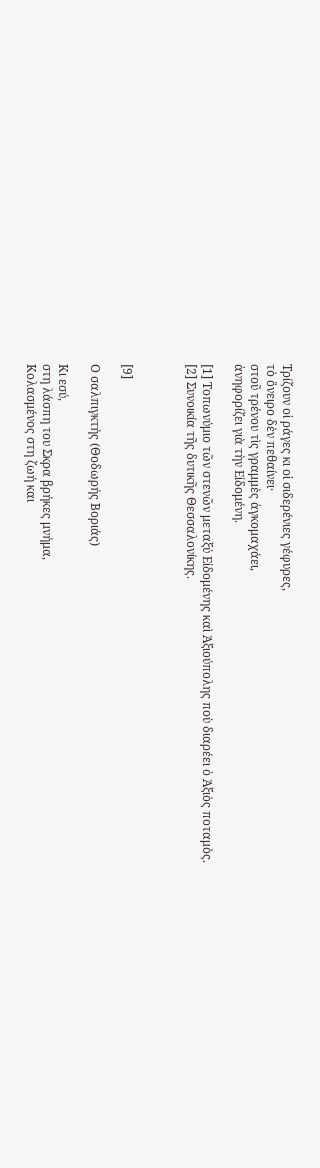Τρίζουν οἱ ράγες κι οἱ σιδερένιες γέφυρες,
τὸ ὄνειρο δὲν πεθαίνει·
στοῦ τρένου τὶς γραμμὲς ἀγκομαχάει,
ἀνηφορίζει γιὰ τὴν Εἰδομένη.

[1] Τοπωνύμιο τῶν στενῶν μεταξύ Εἰδομένης καὶ Ἀξιούπολης ποὺ διαρέει ὁ Ἀξιὸς ποταμὸς.
[2] Συνοικία τῆς δυτικῆς Θεσσαλονίκης.



[9]

Ο σαλπιγκτής (Θοδωρής Βοριάς)

Κι εσύ,
στη λάσπη του Σκρα βρήκες μνήμα,
Κολασμένος στη ζωή και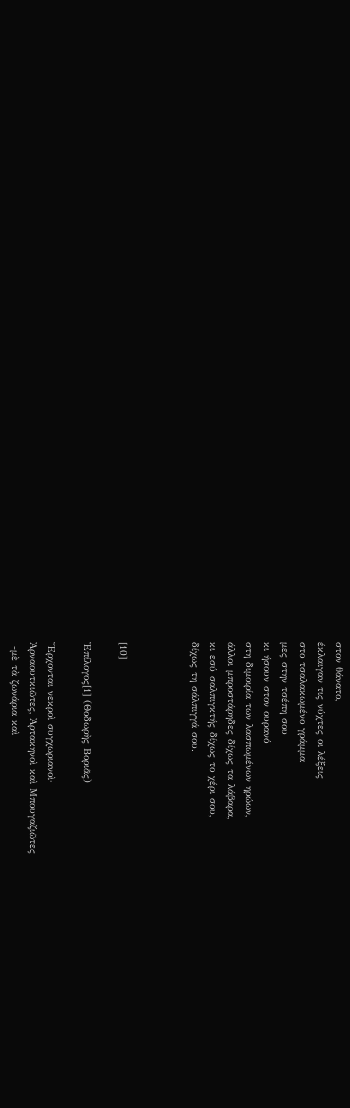στον θάνατο,
έκλαιγαν τις νύχτες οι λέξεις
στο τσαλακωμένο γράμμα
μες στην τσέπη σου
κι ήσουν στον ουρανό
στη διμοιρία των λασπωμένων ηρώων,
άλλοι μπροστάρηδες δίχως τα λάβαρα,
κι εσύ σαλπιγκτής δίχως το χέρι σου,
δίχως τη σάλπιγγά σου.



[10]

Ἐπίλογος[1] (Θοδωρὴς Βοριᾶς)

Ἔρχονται νεκροὶ συγχωριανοὶ·
Ἀρναουτκιῶτες, Ἀρτακηνοὶ καὶ Μπουγαζιῶτες
 -μὲ τὰ ζωνάρια καὶ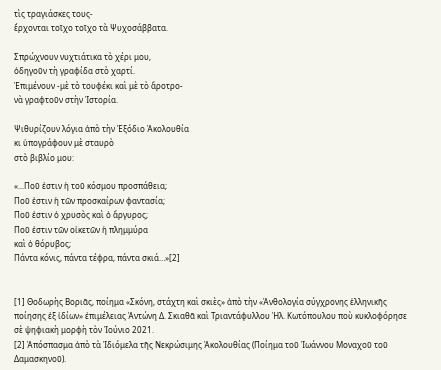τὶς τραγιάσκες τους-
ἔρχονται τοῖχο τοῖχο τὰ Ψυχοσάββατα.

Σπρώχνουν νυχτιάτικα τὸ χέρι μου,
ὁδηγοῦν τὴ γραφίδα στὸ χαρτί.
Ἐπιμένουν -μὲ τὸ τουφέκι καὶ μὲ τὸ ἄροτρο-
νὰ γραφτοῦν στὴν Ἱστορία.

Ψιθυρίζουν λόγια ἀπὸ τὴν Ἐξόδιο Ἀκολουθία
κι ὑπογράφουν μὲ σταυρὸ
στὸ βιβλίο μου:

«...Ποῦ ἐστιν ἡ τοῦ κόσμου προσπάθεια;
Ποῦ ἐστιν ἡ τῶν προσκαίρων φαντασία;
Ποῦ ἐστιν ὁ χρυσὸς καὶ ὁ ἄργυρος;
Ποῦ ἐστιν τῶν οἰκετῶν ἡ πλημμύρα
καὶ ὁ θόρυβος;
Πάντα κόνις, πάντα τέφρα, πάντα σκιά…»[2]


[1] Θοδωρὴς Βοριᾶς, ποίημα «Σκόνη, στάχτη καὶ σκιὲς» ἀπὸ τὴν «Ἀνθολογία σύγχρονης ἑλληνικῆς ποίησης ἐξ ἰδίων» ἐπιμέλειας Ἀντώνη Δ. Σκιαθᾶ καὶ Τριαντάφυλλου Ἠλ. Κωτόπουλου ποὺ κυκλοφόρησε σὲ ψηφιακὴ μορφὴ τὸν Ἰούνιο 2021.
[2] Ἀπόσπασμα ἀπὸ τὰ Ἰδιόμελα τῆς Νεκρώσιμης Ἀκολουθίας (Ποίημα τοῦ Ἰωάννου Μοναχοῦ τοῦ Δαμασκηνοῦ).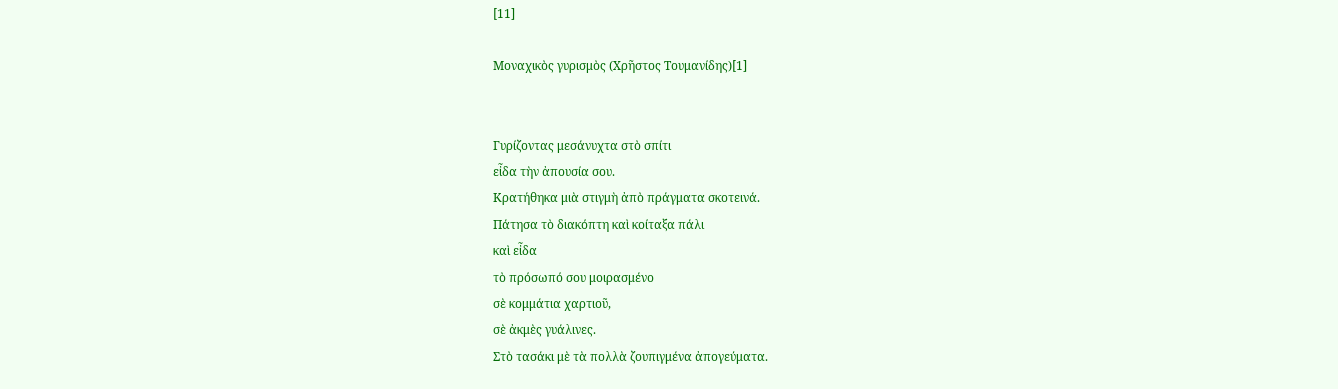[11]

Μοναχικὸς γυρισμὸς (Χρῆστος Τουμανίδης)[1]


Γυρίζοντας μεσάνυχτα στὸ σπίτι
εἶδα τὴν ἀπουσία σου.
Κρατήθηκα μιὰ στιγμὴ ἀπὸ πράγματα σκοτεινά.
Πάτησα τὸ διακόπτη καὶ κοίταξα πάλι
καὶ εἶδα
τὸ πρόσωπό σου μοιρασμένο
σὲ κομμάτια χαρτιοῦ,
σὲ ἀκμὲς γυάλινες.
Στὸ τασάκι μὲ τὰ πολλὰ ζουπιγμένα ἀπογεύματα.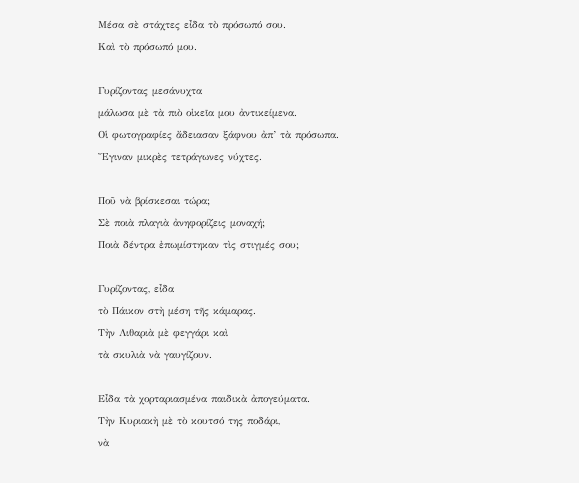Μέσα σὲ στάχτες εἶδα τὸ πρόσωπό σου.
Καὶ τὸ πρόσωπό μου.

Γυρίζοντας μεσάνυχτα
μάλωσα μὲ τὰ πιὸ οἰκεῖα μου ἀντικείμενα.
Οἱ φωτογραφίες ἄδειασαν ξάφνου ἀπ’ τὰ πρόσωπα.
Ἔγιναν μικρὲς τετράγωνες νύχτες.

Ποῦ νὰ βρίσκεσαι τώρα;
Σὲ ποιὰ πλαγιὰ ἀνηφορίζεις μοναχή;
Ποιὰ δέντρα ἐπωμίστηκαν τὶς στιγμές σου;

Γυρίζοντας, εἶδα
τὸ Πάικον στὴ μέση τῆς κάμαρας.
Τὴν Λιθαριὰ μὲ φεγγάρι καὶ
τὰ σκυλιὰ νὰ γαυγίζουν.

Εἶδα τὰ χορταριασμένα παιδικὰ ἀπογεύματα.
Τὴν Κυριακὴ μὲ τὸ κουτσό της ποδάρι,
νὰ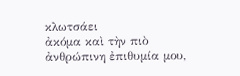κλωτσάει
ἀκόμα καὶ τὴν πιὸ ἀνθρώπινη ἐπιθυμία μου,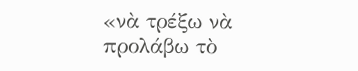«νὰ τρέξω νὰ προλάβω τὸ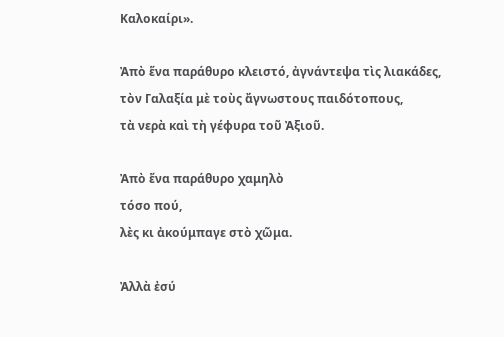Καλοκαίρι».

Ἀπὸ ἕνα παράθυρο κλειστό, ἀγνάντεψα τὶς λιακάδες,
τὸν Γαλαξία μὲ τοὺς ἄγνωστους παιδότοπους,
τὰ νερὰ καὶ τὴ γέφυρα τοῦ Ἀξιοῦ.

Ἀπὸ ἕνα παράθυρο χαμηλὸ
τόσο πού,
λὲς κι ἀκούμπαγε στὸ χῶμα.

Ἀλλὰ ἐσύ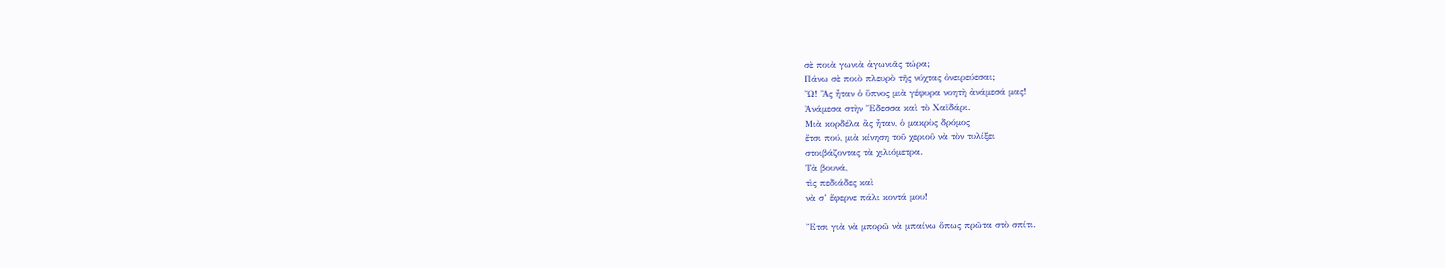σὲ ποιὰ γωνιὰ ἀγωνιᾶς τώρα;
Πάνω σὲ ποιὸ πλευρὸ τῆς νύχτας ὀνειρεύεσαι;
Ὤ! Ἂς ἦταν ὁ ὕπνος μιὰ γέφυρα νοητὴ ἀνάμεσά μας!
Ἀνάμεσα στὴν Ἔδεσσα καὶ τὸ Χαϊδάρι.
Μιὰ κορδέλα ἂς ἦταν, ὁ μακρὺς δρόμος
ἔτσι πού, μιὰ κίνηση τοῦ χεριοῦ νὰ τὸν τυλίξει
στοιβάζοντας τὰ χιλιόμετρα.
Τὰ βουνά,
τὶς πεδιάδες καὶ
νὰ σ’ ἔφερνε πάλι κοντά μου!

Ἔτσι γιὰ νὰ μπορῶ νὰ μπαίνω ὅπως πρῶτα στὸ σπίτι.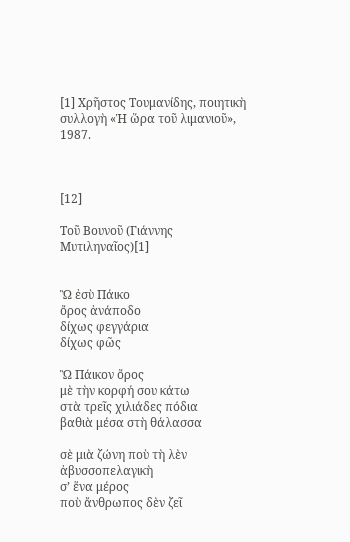[1] Χρῆστος Τουμανίδης, ποιητικὴ συλλογὴ «Ἡ ὥρα τοῦ λιμανιοῦ», 1987.



[12]

Τοῦ Βουνοῦ (Γιάννης Μυτιληναῖος)[1]


Ὢ ἐσὺ Πάικο
ὄρος ἀνάποδο
δίχως φεγγάρια
δίχως φῶς

Ὢ Πάικον ὄρος
μὲ τὴν κορφή σου κάτω
στὰ τρεῖς χιλιάδες πόδια
βαθιὰ μέσα στὴ θάλασσα

σὲ μιὰ ζώνη ποὺ τὴ λὲν
ἀβυσσοπελαγικὴ
σ’ ἕνα μέρος
ποὺ ἄνθρωπος δὲν ζεῖ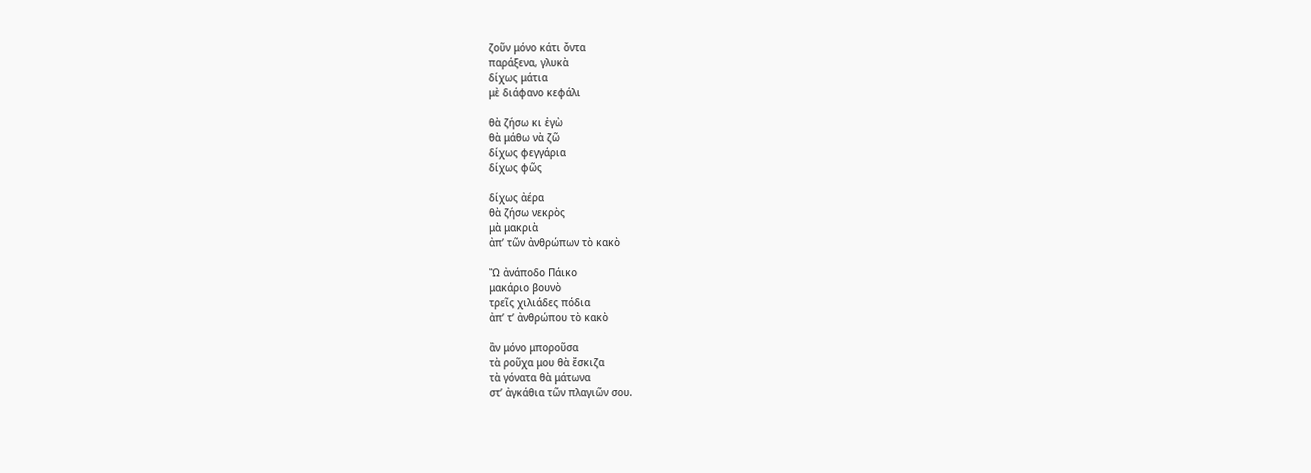ζοῦν μόνο κάτι ὄντα
παράξενα, γλυκὰ
δίχως μάτια
μὲ διάφανο κεφάλι

θὰ ζήσω κι ἐγὼ
θὰ μάθω νὰ ζῶ
δίχως φεγγάρια
δίχως φῶς

δίχως ἀέρα
θὰ ζήσω νεκρὸς
μὰ μακριὰ
ἀπ’ τῶν ἀνθρώπων τὸ κακὸ

Ὢ ἀνάποδο Πάικο
μακάριο βουνὸ
τρεῖς χιλιάδες πόδια
ἀπ’ τ’ ἀνθρώπου τὸ κακὸ

ἂν μόνο μποροῦσα
τὰ ροῦχα μου θὰ ἔσκιζα
τὰ γόνατα θὰ μάτωνα
στ’ ἀγκάθια τῶν πλαγιῶν σου.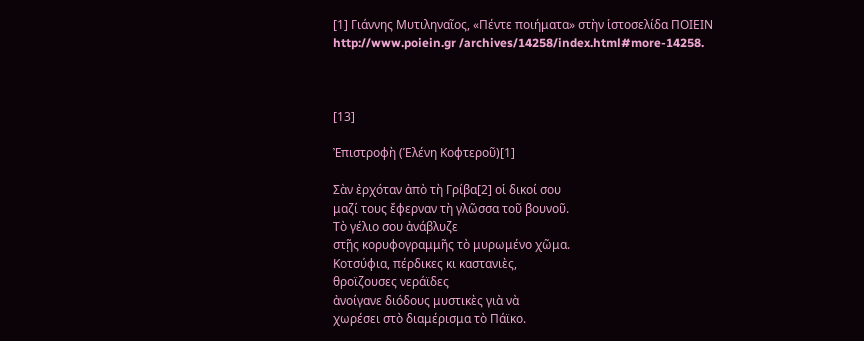[1] Γιάννης Μυτιληναῖος, «Πέντε ποιήματα» στὴν ἱστοσελίδα ΠΟΙΕΙΝ http://www.poiein.gr /archives/14258/index.html#more-14258.



[13]

Ἐπιστροφὴ (Ἑλένη Κοφτεροῦ)[1]

Σὰν ἐρχόταν ἀπὸ τὴ Γρίβα[2] οἱ δικοί σου
μαζί τους ἔφερναν τὴ γλῶσσα τοῦ βουνοῦ.
Τὸ γέλιο σου ἀνάβλυζε
στῇς κορυφογραμμῆς τὸ μυρωμένο χῶμα.
Κοτσύφια, πέρδικες κι καστανιὲς,
θροϊζουσες νεράϊδες
ἀνοίγανε διόδους μυστικὲς γιὰ νὰ
χωρέσει στὸ διαμέρισμα τὸ Πάϊκο.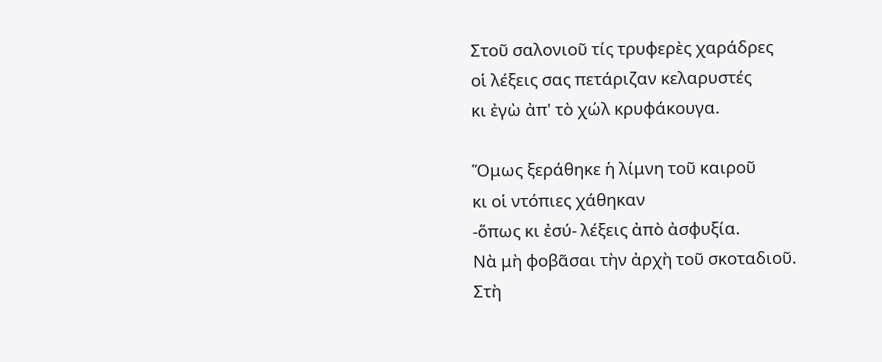Στοῦ σαλονιοῦ τίς τρυφερὲς χαράδρες
οἱ λέξεις σας πετάριζαν κελαρυστές
κι ἐγὼ ἀπ' τὸ χώλ κρυφάκουγα.

Ὅμως ξεράθηκε ἡ λίμνη τοῦ καιροῦ
κι οἱ ντόπιες χάθηκαν
-ὅπως κι ἐσύ- λέξεις ἀπὸ ἀσφυξία.
Νὰ μὴ φοβᾶσαι τὴν ἀρχὴ τοῦ σκοταδιοῦ.
Στὴ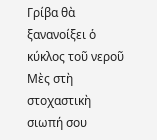Γρίβα θὰ ξανανοίξει ὁ κύκλος τοῦ νεροῦ
Μὲς στὴ στοχαστικὴ σιωπή σου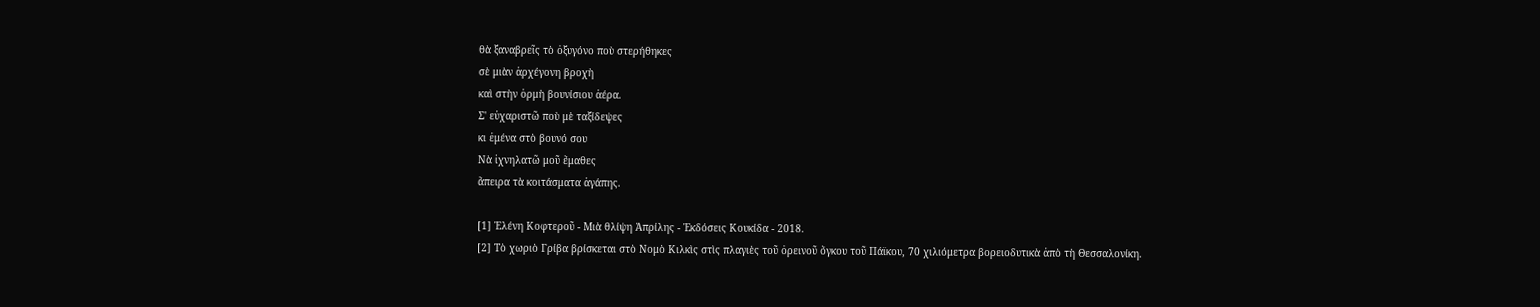θὰ ξαναβρεῖς τὸ ὀξυγόνο ποὺ στερήθηκες
σὲ μιὰν ἀρχέγονη βροχὴ
καὶ στὴν ὁρμὴ βουνίσιου ἀέρα.
Σ' εὐχαριστῶ ποὺ μὲ ταξίδεψες
κι ἐμένα στὸ βουνό σου
Νὰ ἰχνηλατῶ μοῦ ἔμαθες
ἄπειρα τὰ κοιτάσματα ἀγάπης.

[1] Ἑλένη Κοφτεροῦ - Μιὰ θλίψη Ἀπρίλης - Ἐκδόσεις Κουκίδα - 2018.
[2] Τὸ χωριὸ Γρίβα βρίσκεται στὸ Νομὸ Κιλκὶς στὶς πλαγιὲς τοῦ ὀρεινοῦ ὄγκου τοῦ Πάϊκου, 70 χιλιόμετρα βορειοδυτικὰ ἀπὸ τὴ Θεσσαλονίκη.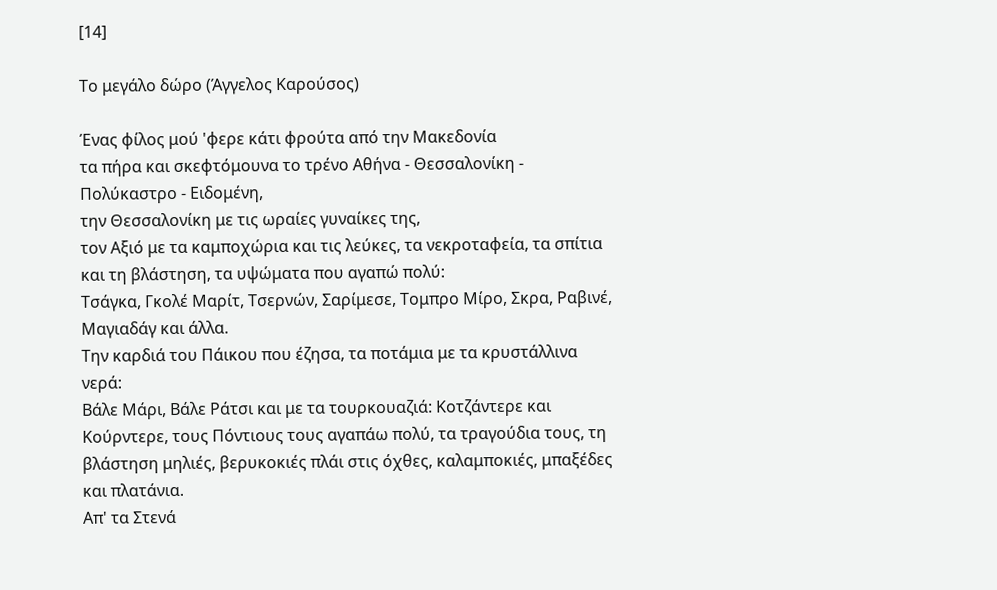[14]

Το μεγάλο δώρο (Άγγελος Καρούσος)

Ένας φίλος μού 'φερε κάτι φρούτα από την Μακεδονία
τα πήρα και σκεφτόμουνα το τρένο Αθήνα - Θεσσαλονίκη - Πολύκαστρο - Ειδομένη,
την Θεσσαλονίκη με τις ωραίες γυναίκες της,
τον Αξιό με τα καμποχώρια και τις λεύκες, τα νεκροταφεία, τα σπίτια και τη βλάστηση, τα υψώματα που αγαπώ πολύ:
Τσάγκα, Γκολέ Μαρίτ, Τσερνών, Σαρίμεσε, Τoμπρο Μίρο, Σκρα, Ραβινέ, Μαγιαδάγ και άλλα.
Την καρδιά του Πάικου που έζησα, τα ποτάμια με τα κρυστάλλινα νερά:
Βάλε Μάρι, Βάλε Ράτσι και με τα τουρκουαζιά: Κοτζάντερε και Κούρντερε, τους Πόντιους τους αγαπάω πολύ, τα τραγούδια τους, τη βλάστηση μηλιές, βερυκοκιές πλάι στις όχθες, καλαμποκιές, μπαξέδες και πλατάνια.
Απ' τα Στενά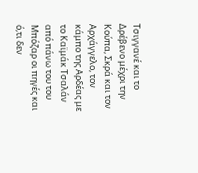Τσιγγανέ και το Δρέβενο μέχρι την Κούπα, Σκρά και τον Αρχάγγελο, τον κάμπο της Αρδέας με το Καϊμάκ Τσαλάν από πάνω του του Μπόζαρ οι πηγές και ό,τι δεν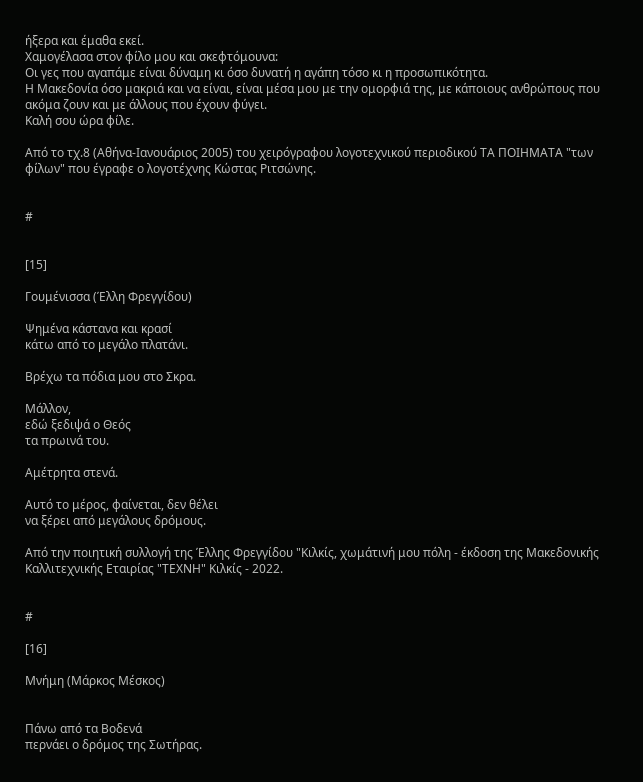ήξερα και έμαθα εκεί.
Χαμογέλασα στον φίλο μου και σκεφτόμουνα:
Οι γες που αγαπάμε είναι δύναμη κι όσο δυνατή η αγάπη τόσο κι η προσωπικότητα.
Η Μακεδονία όσο μακριά και να είναι, είναι μέσα μου με την ομορφιά της, με κάποιους ανθρώπους που ακόμα ζουν και με άλλους που έχουν φύγει.
Καλή σου ώρα φίλε.

Από το τχ.8 (Αθήνα-Ιανουάριος 2005) του χειρόγραφου λογοτεχνικού περιοδικού ΤΑ ΠΟΙΗΜΑΤΑ "των φίλων" που έγραφε ο λογοτέχνης Κώστας Ριτσώνης.


#


[15]

Γουμένισσα (Έλλη Φρεγγίδου)

Ψημένα κάστανα και κρασί
κάτω από το μεγάλο πλατάνι.

Βρέχω τα πόδια μου στο Σκρα.

Μάλλον,
εδώ ξεδιψά ο Θεός
τα πρωινά του.

Αμέτρητα στενά.

Αυτό το μέρος, φαίνεται, δεν θέλει
να ξέρει από μεγάλους δρόμους.

Από την ποιητική συλλογή της Έλλης Φρεγγίδου "Κιλκίς, χωμάτινή μου πόλη - έκδοση της Μακεδονικής Καλλιτεχνικής Εταιρίας "ΤΕΧΝΗ" Κιλκίς - 2022.


#

[16]

Μνήμη (Μάρκος Μέσκος)


Πάνω από τα Βοδενά
περνάει ο δρόμος της Σωτήρας.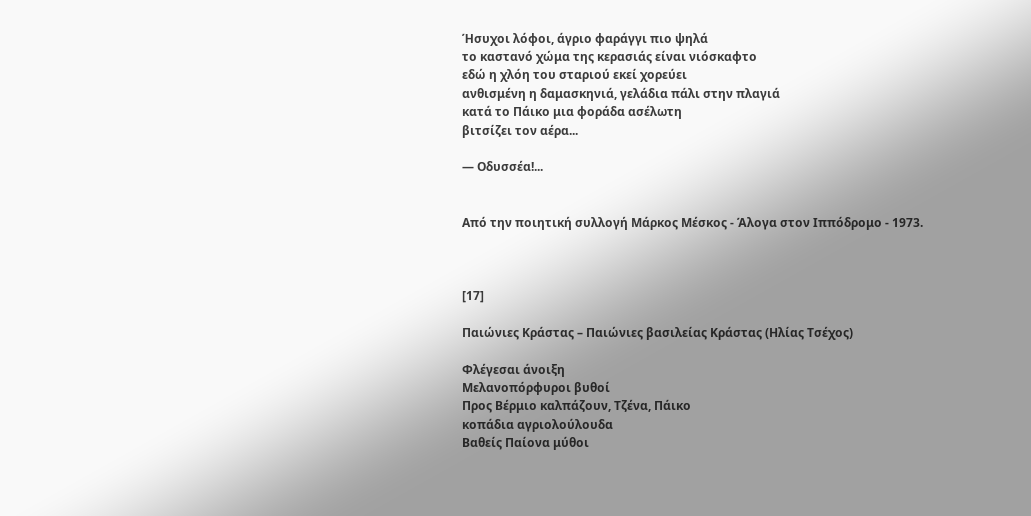Ήσυχοι λόφοι, άγριο φαράγγι πιο ψηλά
το καστανό χώμα της κερασιάς είναι νιόσκαφτο
εδώ η χλόη του σταριού εκεί χορεύει
ανθισμένη η δαμασκηνιά, γελάδια πάλι στην πλαγιά
κατά το Πάικο μια φοράδα ασέλωτη
βιτσίζει τον αέρα...

— Οδυσσέα!...


Από την ποιητική συλλογή Μάρκος Μέσκος - Άλογα στον Ιππόδρομο - 1973.



[17]

Παιώνιες Κράστας – Παιώνιες βασιλείας Κράστας (Ηλίας Τσέχος)

Φλέγεσαι άνοιξη
Μελανοπόρφυροι βυθοί
Προς Βέρμιο καλπάζουν, Τζένα, Πάικο
κοπάδια αγριολούλουδα
Βαθείς Παίονα μύθοι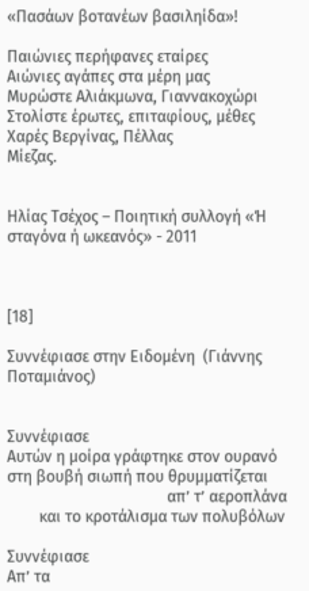«Πασάων βοτανέων βασιληίδα»!

Παιώνιες περήφανες εταίρες
Αιώνιες αγάπες στα μέρη μας
Μυρώστε Αλιάκμωνα, Γιαννακοχώρι
Στολίστε έρωτες, επιταφίους, μέθες
Χαρές Βεργίνας, Πέλλας
Μίεζας.


Ηλίας Τσέχος – Ποιητική συλλογή «Ή σταγόνα ή ωκεανός» - 2011



[18]

Συννέφιασε στην Ειδομένη  (Γιάννης Ποταμιάνος)


Συννέφιασε
Αυτών η μοίρα γράφτηκε στον ουρανό
στη βουβή σιωπή που θρυμματίζεται
                                        απ’ τ’ αεροπλάνα
        και το κροτάλισμα των πολυβόλων

Συννέφιασε
Απ’ τα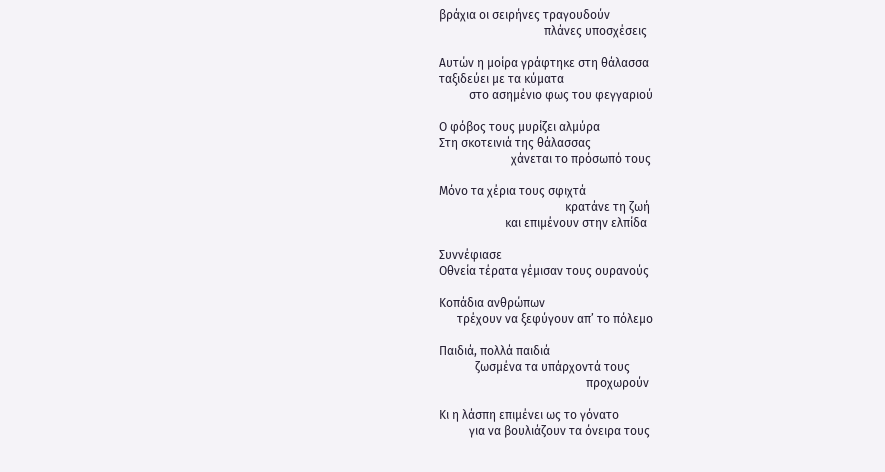βράχια οι σειρήνες τραγουδούν
                                   πλάνες υποσχέσεις

Αυτών η μοίρα γράφτηκε στη θάλασσα
ταξιδεύει με τα κύματα
          στο ασημένιο φως του φεγγαριού

Ο φόβος τους μυρίζει αλμύρα
Στη σκοτεινιά της θάλασσας
                        χάνεται το πρόσωπό τους

Μόνο τα χέρια τους σφιχτά
                                          κρατάνε τη ζωή
                      και επιμένουν στην ελπίδα

Συννέφιασε
Οθνεία τέρατα γέμισαν τους ουρανούς

Κοπάδια ανθρώπων
      τρέχουν να ξεφύγουν απ’ το πόλεμο

Παιδιά, πολλά παιδιά
            ζωσμένα τα υπάρχοντά τους
                                                 προχωρούν

Κι η λάσπη επιμένει ως το γόνατο
          για να βουλιάζουν τα όνειρα τους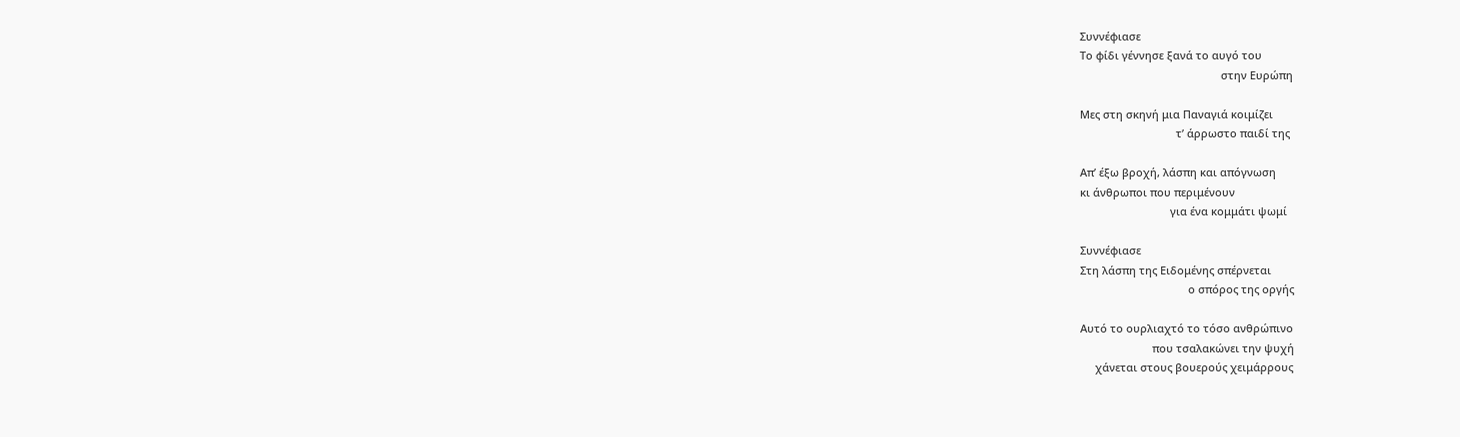Συννέφιασε
Το φίδι γέννησε ξανά το αυγό του
                                               στην Ευρώπη

Μες στη σκηνή μια Παναγιά κοιμίζει
                                τ’ άρρωστο παιδί της

Απ’ έξω βροχή, λάσπη και απόγνωση
κι άνθρωποι που περιμένουν
                              για ένα κομμάτι ψωμί

Συννέφιασε
Στη λάσπη της Ειδομένης σπέρνεται
                                    ο σπόρος της οργής

Αυτό το ουρλιαχτό το τόσο ανθρώπινο
                        που τσαλακώνει την ψυχή
     χάνεται στους βουερούς χειμάρρους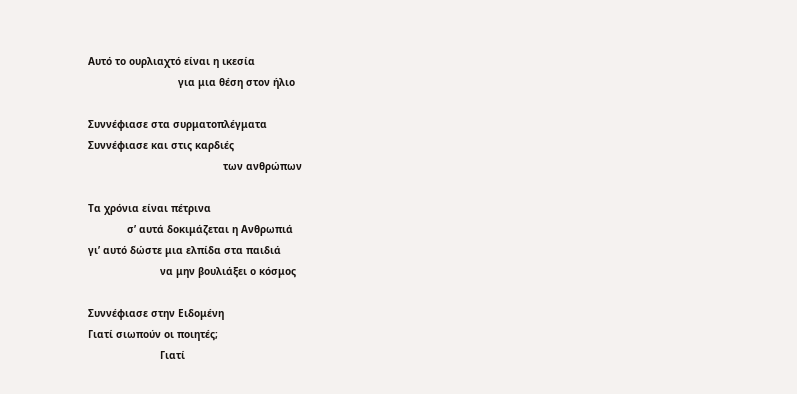Αυτό το ουρλιαχτό είναι η ικεσία
                              για μια θέση στον ήλιο

Συννέφιασε στα συρματοπλέγματα
Συννέφιασε και στις καρδιές
                                             των ανθρώπων

Τα χρόνια είναι πέτρινα
             σ’ αυτά δοκιμάζεται η Ανθρωπιά
γι’ αυτό δώστε μια ελπίδα στα παιδιά
                        να μην βουλιάξει ο κόσμος

Συννέφιασε στην Ειδομένη
Γιατί σιωπούν οι ποιητές;
                        Γιατί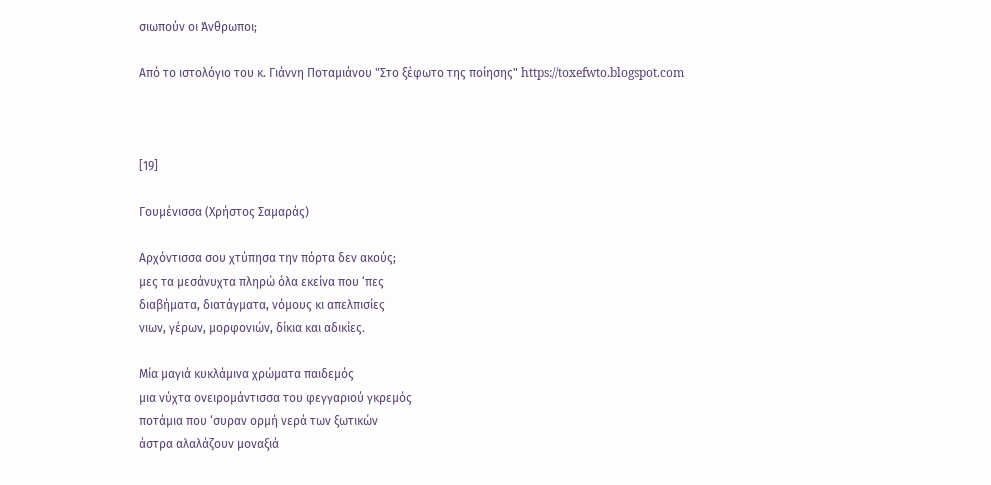σιωπούν οι Άνθρωποι;

Από το ιστολόγιο του κ. Γιάννη Ποταμιάνου "Στο ξέφωτο της ποίησης" https://toxefwto.blogspot.com



[19]

Γουμένισσα (Χρήστος Σαμαράς)

Αρχόντισσα σου χτύπησα την πόρτα δεν ακούς;
μες τα μεσάνυχτα πληρώ όλα εκείνα που ‘πες
διαβήματα, διατάγματα, νόμους κι απελπισίες
νιων, γέρων, μορφονιών, δίκια και αδικίες.

Μία μαγιά κυκλάμινα χρώματα παιδεμός
μια νύχτα ονειρομάντισσα του φεγγαριού γκρεμός
ποτάμια που ‘συραν ορμή νερά των ξωτικών
άστρα αλαλάζουν μοναξιά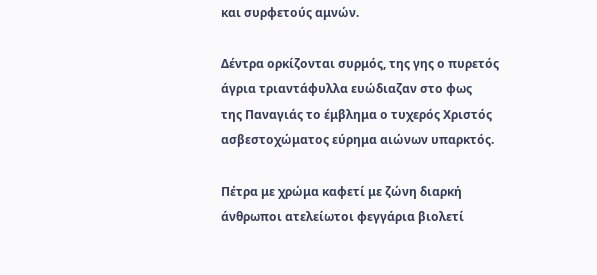και συρφετούς αμνών.

Δέντρα ορκίζονται συρμός, της γης ο πυρετός
άγρια τριαντάφυλλα ευώδιαζαν στο φως
της Παναγιάς το έμβλημα ο τυχερός Χριστός
ασβεστοχώματος εύρημα αιώνων υπαρκτός.

Πέτρα με χρώμα καφετί με ζώνη διαρκή
άνθρωποι ατελείωτοι φεγγάρια βιολετί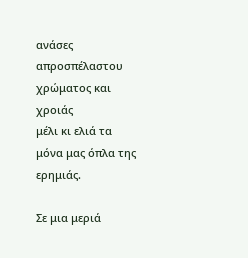ανάσες απροσπέλαστου χρώματος και χροιάς
μέλι κι ελιά τα μόνα μας όπλα της ερημιάς.

Σε μια μεριά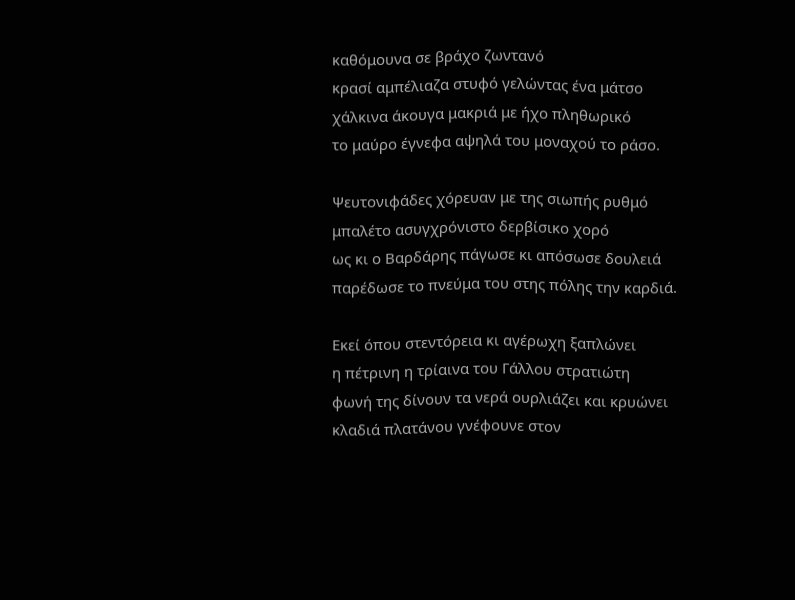καθόμουνα σε βράχο ζωντανό
κρασί αμπέλιαζα στυφό γελώντας ένα μάτσο
χάλκινα άκουγα μακριά με ήχο πληθωρικό
το μαύρο έγνεφα αψηλά του μοναχού το ράσο.

Ψευτονιφάδες χόρευαν με της σιωπής ρυθμό
μπαλέτο ασυγχρόνιστο δερβίσικο χορό
ως κι ο Βαρδάρης πάγωσε κι απόσωσε δουλειά
παρέδωσε το πνεύμα του στης πόλης την καρδιά.

Εκεί όπου στεντόρεια κι αγέρωχη ξαπλώνει
η πέτρινη η τρίαινα του Γάλλου στρατιώτη
φωνή της δίνουν τα νερά ουρλιάζει και κρυώνει
κλαδιά πλατάνου γνέφουνε στον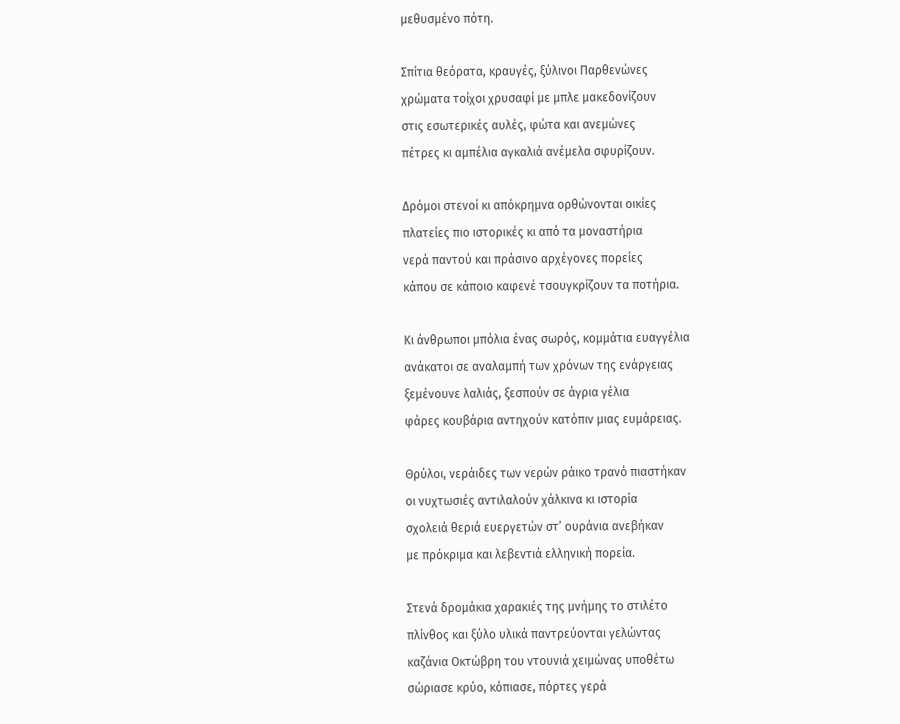μεθυσμένο πότη.

Σπίτια θεόρατα, κραυγές, ξύλινοι Παρθενώνες
χρώματα τοίχοι χρυσαφί με μπλε μακεδονίζουν
στις εσωτερικές αυλές, φώτα και ανεμώνες
πέτρες κι αμπέλια αγκαλιά ανέμελα σφυρίζουν.

Δρόμοι στενοί κι απόκρημνα ορθώνονται οικίες
πλατείες πιο ιστορικές κι από τα μοναστήρια
νερά παντού και πράσινο αρχέγονες πορείες
κάπου σε κάποιο καφενέ τσουγκρίζουν τα ποτήρια.

Κι άνθρωποι μπόλια ένας σωρός, κομμάτια ευαγγέλια
ανάκατοι σε αναλαμπή των χρόνων της ενάργειας
ξεμένουνε λαλιάς, ξεσπούν σε άγρια γέλια
φάρες κουβάρια αντηχούν κατόπιν μιας ευμάρειας.

Θρύλοι, νεράιδες των νερών ράικο τρανό πιαστήκαν
οι νυχτωσιές αντιλαλούν χάλκινα κι ιστορία
σχολειά θεριά ευεργετών στ’ ουράνια ανεβήκαν
με πρόκριμα και λεβεντιά ελληνική πορεία.

Στενά δρομάκια χαρακιές της μνήμης το στιλέτο
πλίνθος και ξύλο υλικά παντρεύονται γελώντας
καζάνια Οκτώβρη του ντουνιά χειμώνας υποθέτω
σώριασε κρύο, κόπιασε, πόρτες γερά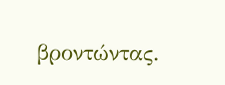βροντώντας.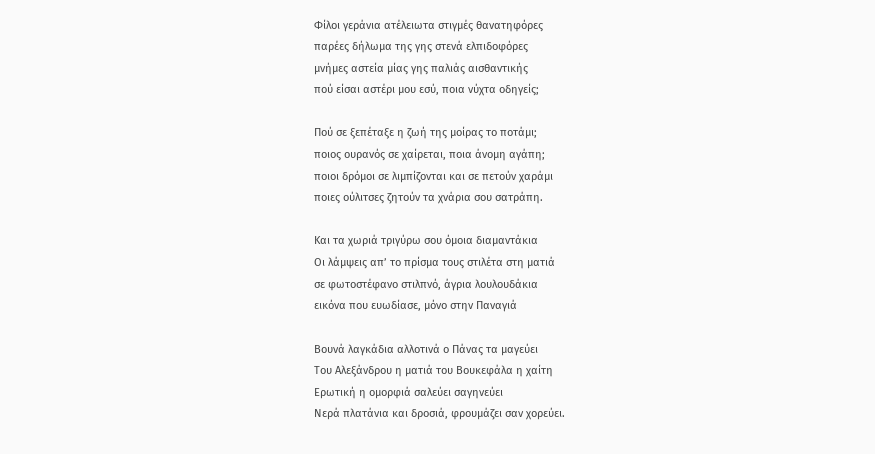Φίλοι γεράνια ατέλειωτα στιγμές θανατηφόρες
παρέες δήλωμα της γης στενά ελπιδοφόρες
μνήμες αστεία μίας γης παλιάς αισθαντικής
πού είσαι αστέρι μου εσύ, ποια νύχτα οδηγείς;

Πού σε ξεπέταξε η ζωή της μοίρας το ποτάμι;
ποιος ουρανός σε χαίρεται, ποια άνομη αγάπη;
ποιοι δρόμοι σε λιμπίζονται και σε πετούν χαράμι
ποιες ούλιτσες ζητούν τα χνάρια σου σατράπη.

Και τα χωριά τριγύρω σου όμοια διαμαντάκια
Οι λάμψεις απ’ το πρίσμα τους στιλέτα στη ματιά
σε φωτοστέφανο στιλπνό, άγρια λουλουδάκια
εικόνα που ευωδίασε, μόνο στην Παναγιά

Βουνά λαγκάδια αλλοτινά ο Πάνας τα μαγεύει
Του Αλεξάνδρου η ματιά του Βουκεφάλα η χαίτη
Ερωτική η ομορφιά σαλεύει σαγηνεύει
Νερά πλατάνια και δροσιά, φρουμάζει σαν χορεύει.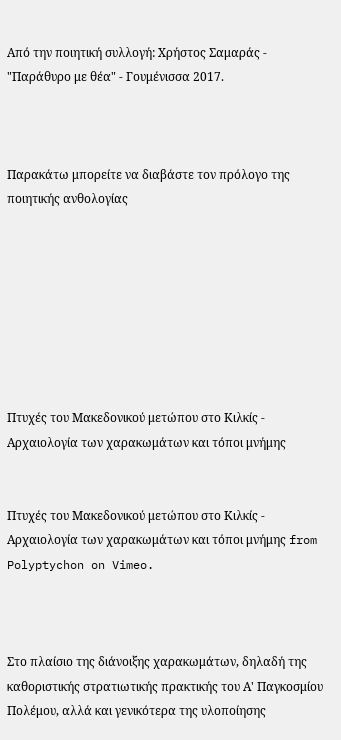Από την ποιητική συλλογή: Χρήστος Σαμαράς - "Παράθυρο με θέα" - Γουμένισσα 2017.



Παρακάτω μπορείτε να διαβάστε τον πρόλογο της ποιητικής ανθολογίας








Πτυχές του Μακεδονικού μετώπου στο Κιλκίς - Αρχαιολογία των χαρακωμάτων και τόποι μνήμης


Πτυχές του Μακεδονικού μετώπου στο Κιλκίς - Αρχαιολογία των χαρακωμάτων και τόποι μνήμης from Polyptychon on Vimeo.



Στο πλαίσιο της διάνοιξης χαρακωμάτων, δηλαδή της καθοριστικής στρατιωτικής πρακτικής του Α' Παγκοσμίου Πολέμου, αλλά και γενικότερα της υλοποίησης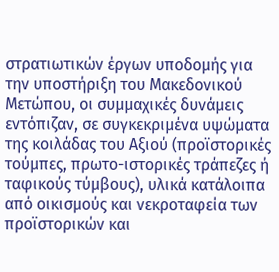στρατιωτικών έργων υποδομής για την υποστήριξη του Μακεδονικού Μετώπου, οι συμμαχικές δυνάμεις εντόπιζαν, σε συγκεκριμένα υψώματα της κοιλάδας του Αξιού (προϊστορικές τούμπες, πρωτο-ιστορικές τράπεζες ή ταφικούς τύμβους), υλικά κατάλοιπα από οικισμούς και νεκροταφεία των προϊστορικών και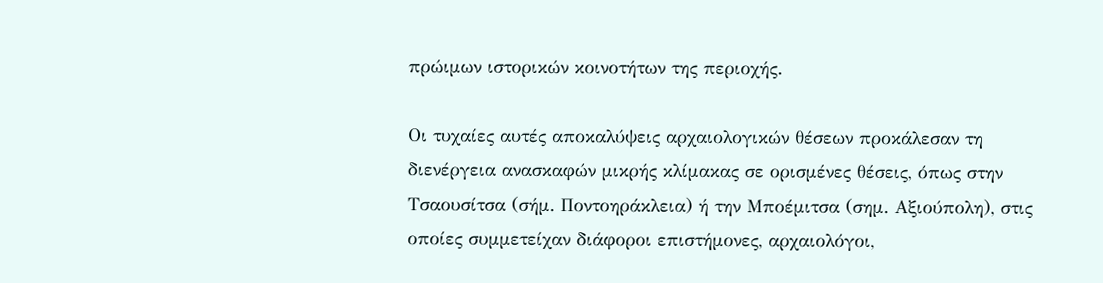πρώιμων ιστορικών κοινοτήτων της περιοχής.

Οι τυχαίες αυτές αποκαλύψεις αρχαιολογικών θέσεων προκάλεσαν τη διενέργεια ανασκαφών μικρής κλίμακας σε ορισμένες θέσεις, όπως στην Τσαουσίτσα (σήμ. Ποντοηράκλεια) ή την Μποέμιτσα (σημ. Αξιούπολη), στις οποίες συμμετείχαν διάφοροι επιστήμονες, αρχαιολόγοι,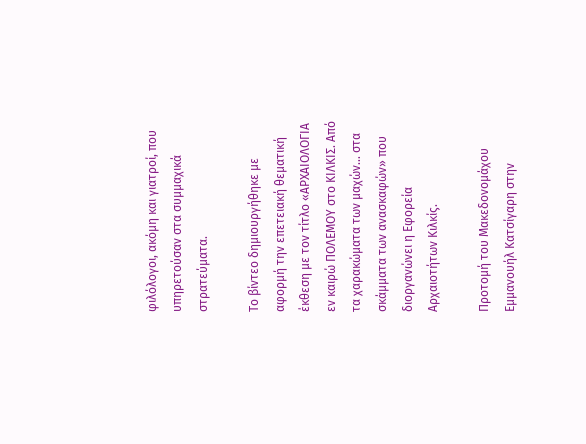φιλόλογοι, ακόμη και γιατροί, που υπηρετούσαν στα συμμαχικά στρατεύματα.

Το βίντεο δημιουργήθηκε με αφορμή την επετειακή θεματική έκθεση με τον τίτλο «ΑΡΧΑΙΟΛΟΓΙΑ εν καιρώ ΠΟΛΕΜΟΥ στο ΚΙΛΚΙΣ. Από τα χαρακώματα των μαχών… στα σκάμματα των ανασκαφών» που διοργανώνει η Εφορεία Αρχαιοτήτων Κιλκίς.

Προτομή του Μακεδονομάχου Εμμανουήλ Κατσίγαρη στην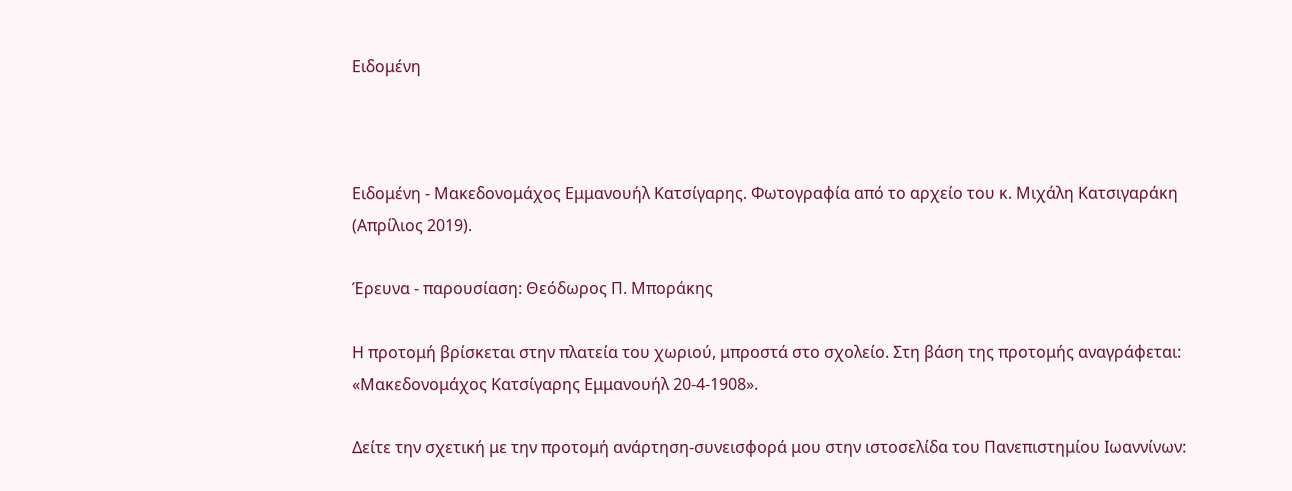Ειδομένη



Ειδομένη - Μακεδονομάχος Εμμανουήλ Κατσίγαρης. Φωτογραφία από το αρχείο του κ. Μιχάλη Κατσιγαράκη (Απρίλιος 2019).

Έρευνα - παρουσίαση: Θεόδωρος Π. Μποράκης

Η προτομή βρίσκεται στην πλατεία του χωριού, μπροστά στο σχολείο. Στη βάση της προτομής αναγράφεται: «Μακεδονομάχος Κατσίγαρης Εμμανουήλ 20-4-1908».

Δείτε την σχετική με την προτομή ανάρτηση-συνεισφορά μου στην ιστοσελίδα του Πανεπιστημίου Ιωαννίνων: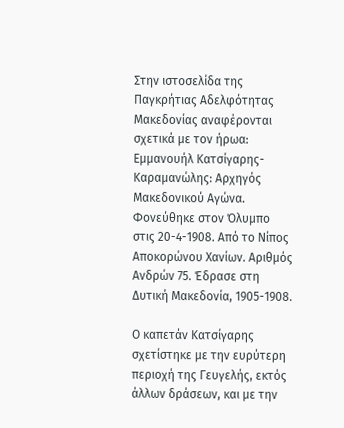Στην ιστοσελίδα της Παγκρήτιας Αδελφότητας Μακεδονίας αναφέρονται σχετικά με τον ήρωα: Εμμανουήλ Κατσίγαρης- Καραμανώλης: Αρχηγός Μακεδονικού Αγώνα. Φονεύθηκε στον Όλυμπο στις 20-4-1908. Από το Νίπος Αποκορώνου Χανίων. Αριθμός Ανδρών 75. Έδρασε στη Δυτική Μακεδονία, 1905-1908.

Ο καπετάν Κατσίγαρης σχετίστηκε με την ευρύτερη περιοχή της Γευγελής, εκτός άλλων δράσεων, και με την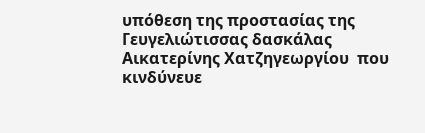υπόθεση της προστασίας της Γευγελιώτισσας δασκάλας Αικατερίνης Χατζηγεωργίου  που κινδύνευε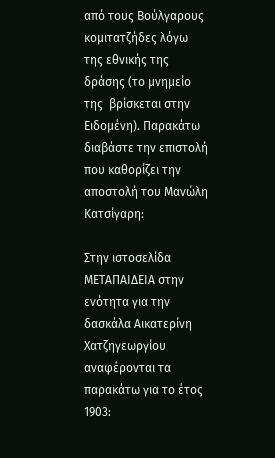από τους Βούλγαρους κομιτατζήδες λόγω της εθνικής της δράσης (το μνημείο της  βρίσκεται στην Ειδομένη). Παρακάτω διαβάστε την επιστολή που καθορίζει την αποστολή του Μανώλη Κατσίγαρη:

Στην ιστοσελίδα ΜΕΤΑΠΑΙΔΕΙΑ στην ενότητα για την δασκάλα Αικατερίνη Χατζηγεωργίου αναφέρονται τα παρακάτω για το έτος 1903: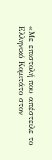«Με επιστολή που απέστειλε το Ελληνικό Κομιτάτο στον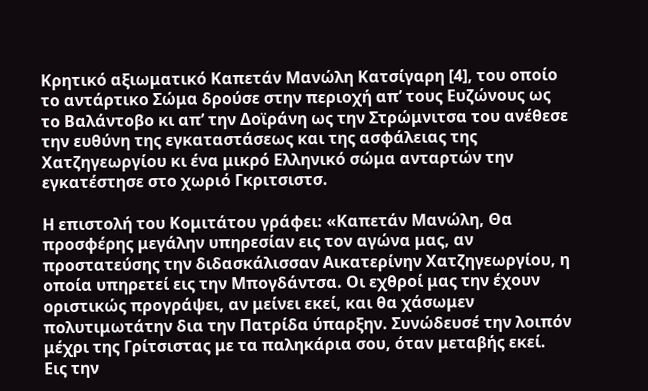Κρητικό αξιωματικό Καπετάν Μανώλη Κατσίγαρη [4], του οποίο το αντάρτικο Σώμα δρούσε στην περιοχή απ’ τους Ευζώνους ως το Βαλάντοβο κι απ’ την Δοϊράνη ως την Στρώμνιτσα του ανέθεσε την ευθύνη της εγκαταστάσεως και της ασφάλειας της Χατζηγεωργίου κι ένα μικρό Ελληνικό σώμα ανταρτών την εγκατέστησε στο χωριό Γκριτσιστσ.

Η επιστολή του Κομιτάτου γράφει: «Καπετάν Μανώλη, Θα προσφέρης μεγάλην υπηρεσίαν εις τον αγώνα μας, αν προστατεύσης την διδασκάλισσαν Αικατερίνην Χατζηγεωργίου, η οποία υπηρετεί εις την Μπογδάντσα. Οι εχθροί μας την έχουν οριστικώς προγράψει, αν μείνει εκεί, και θα χάσωμεν πολυτιμωτάτην δια την Πατρίδα ύπαρξην. Συνώδευσέ την λοιπόν μέχρι της Γρίτσιστας με τα παληκάρια σου, όταν μεταβής εκεί. Εις την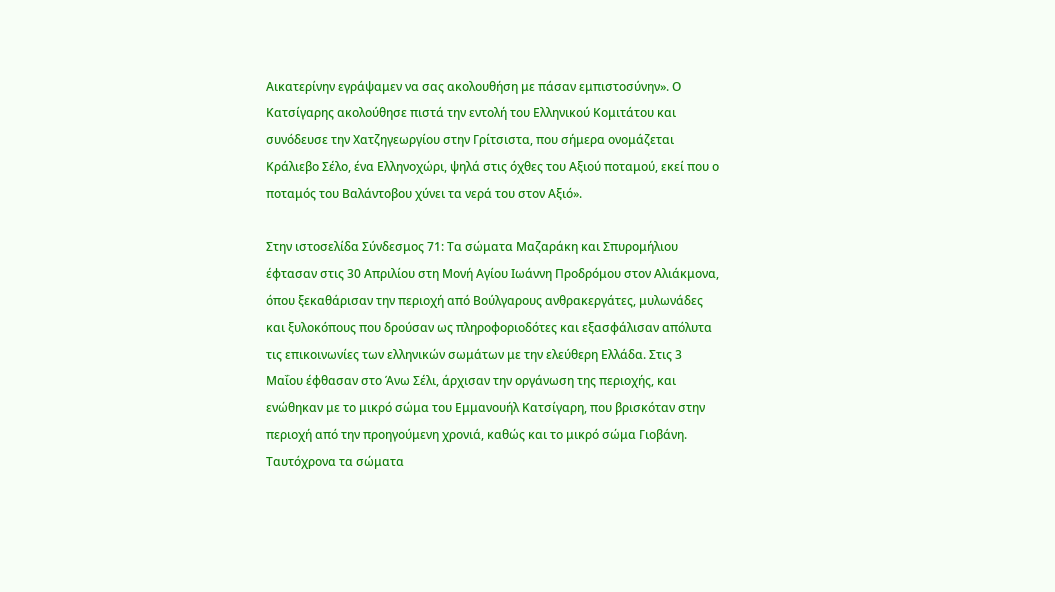Αικατερίνην εγράψαμεν να σας ακολουθήση με πάσαν εμπιστοσύνην». Ο Κατσίγαρης ακολούθησε πιστά την εντολή του Ελληνικού Κομιτάτου και συνόδευσε την Χατζηγεωργίου στην Γρίτσιστα, που σήμερα ονομάζεται Κράλιεβο Σέλο, ένα Ελληνοχώρι, ψηλά στις όχθες του Αξιού ποταμού, εκεί που ο ποταμός του Βαλάντοβου χύνει τα νερά του στον Αξιό».

Στην ιστοσελίδα Σύνδεσμος 71: Τα σώματα Μαζαράκη και Σπυρομήλιου έφτασαν στις 30 Απριλίου στη Μονή Αγίου Ιωάννη Προδρόμου στον Αλιάκμονα, όπου ξεκαθάρισαν την περιοχή από Βούλγαρους ανθρακεργάτες, μυλωνάδες και ξυλοκόπους που δρούσαν ως πληροφοριοδότες και εξασφάλισαν απόλυτα τις επικοινωνίες των ελληνικών σωμάτων με την ελεύθερη Ελλάδα. Στις 3 Μαΐου έφθασαν στο Άνω Σέλι, άρχισαν την οργάνωση της περιοχής, και ενώθηκαν με το μικρό σώμα του Εμμανουήλ Κατσίγαρη, που βρισκόταν στην περιοχή από την προηγούμενη χρονιά, καθώς και το μικρό σώμα Γιοβάνη. Ταυτόχρονα τα σώματα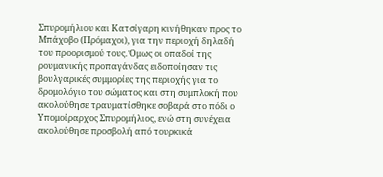Σπυρομήλιου και Κατσίγαρη κινήθηκαν προς το Μπάχοβο (Πρόμαχοι), για την περιοχή δηλαδή του προορισμού τους. Όμως οι οπαδοί της ρουμανικής προπαγάνδας ειδοποίησαν τις βουλγαρικές συμμορίες της περιοχής για το δρομολόγιο του σώματος και στη συμπλοκή που ακολούθησε τραυματίσθηκε σοβαρά στο πόδι ο Υπομοίραρχος Σπυρομήλιος, ενώ στη συνέχεια ακολούθησε προσβολή από τουρκικά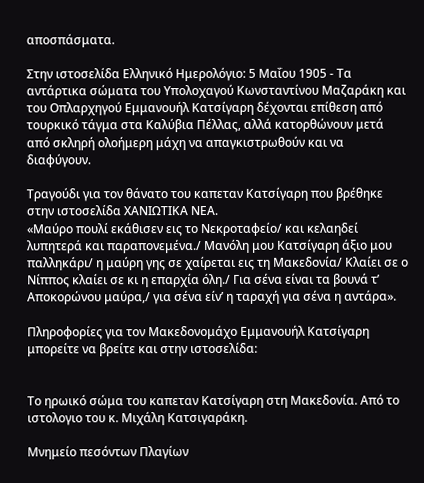αποσπάσματα.

Στην ιστοσελίδα Ελληνικό Ημερολόγιο: 5 Μαΐου 1905 - Τα αντάρτικα σώματα του Υπολοχαγού Κωνσταντίνου Μαζαράκη και του Οπλαρχηγού Εμμανουήλ Κατσίγαρη δέχονται επίθεση από τουρκικό τάγμα στα Καλύβια Πέλλας, αλλά κατορθώνουν μετά από σκληρή ολοήμερη μάχη να απαγκιστρωθούν και να διαφύγουν.

Τραγούδι για τον θάνατο του καπεταν Κατσίγαρη που βρέθηκε στην ιστοσελίδα ΧΑΝΙΩΤΙΚΑ ΝΕΑ.
«Μαύρο πουλί εκάθισεν εις το Νεκροταφείο/ και κελαηδεί λυπητερά και παραπονεμένα./ Μανόλη μου Κατσίγαρη άξιο μου παλληκάρι/ η μαύρη γης σε χαίρεται εις τη Μακεδονία/ Κλαίει σε ο Νίππος κλαίει σε κι η επαρχία όλη./ Για σένα είναι τα βουνά τ’ Αποκορώνου μαύρα,/ για σένα είν’ η ταραχή για σένα η αντάρα».

Πληροφορίες για τον Μακεδονομάχο Εμμανουήλ Κατσίγαρη μπορείτε να βρείτε και στην ιστοσελίδα:


Το ηρωικό σώμα του καπεταν Κατσίγαρη στη Μακεδονία. Από το ιστολoγιο του κ. Μιχάλη Κατσιγαράκη.

Μνημείο πεσόντων Πλαγίων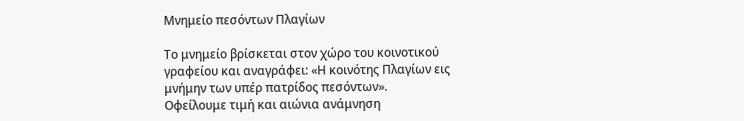Μνημείο πεσόντων Πλαγίων

Το μνημείο βρίσκεται στον χώρο του κοινοτικού γραφείου και αναγράφει: «Η κοινότης Πλαγίων εις μνήμην των υπέρ πατρίδος πεσόντων».
Οφείλουμε τιμή και αιώνια ανάμνηση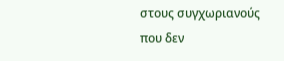στους συγχωριανούς που δεν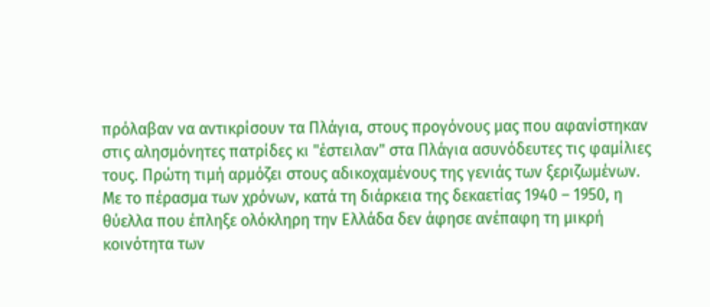πρόλαβαν να αντικρίσουν τα Πλάγια, στους προγόνους μας που αφανίστηκαν στις αλησμόνητες πατρίδες κι "έστειλαν" στα Πλάγια ασυνόδευτες τις φαμίλιες τους. Πρώτη τιμή αρμόζει στους αδικοχαμένους της γενιάς των ξεριζωμένων.
Με το πέρασμα των χρόνων, κατά τη διάρκεια της δεκαετίας 1940 – 1950, η θύελλα που έπληξε ολόκληρη την Ελλάδα δεν άφησε ανέπαφη τη μικρή κοινότητα των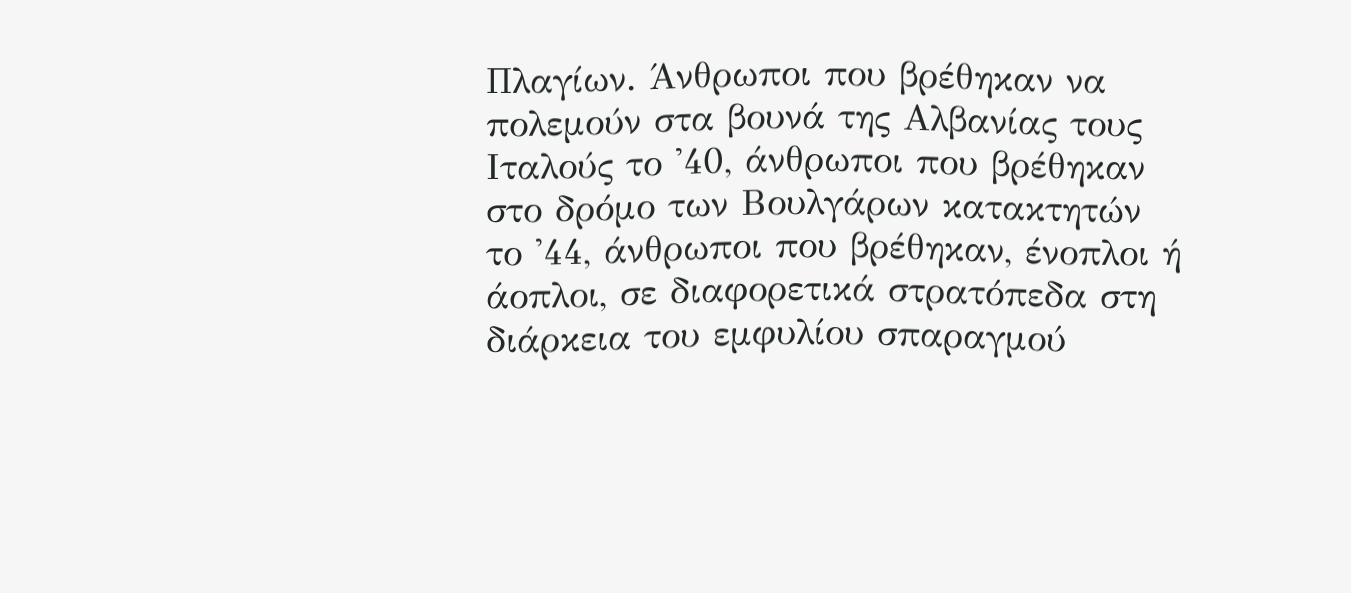Πλαγίων. Άνθρωποι που βρέθηκαν να πολεμούν στα βουνά της Αλβανίας τους Ιταλούς το '40, άνθρωποι που βρέθηκαν στο δρόμο των Βουλγάρων κατακτητών το '44, άνθρωποι που βρέθηκαν, ένοπλοι ή άοπλοι, σε διαφορετικά στρατόπεδα στη διάρκεια του εμφυλίου σπαραγμού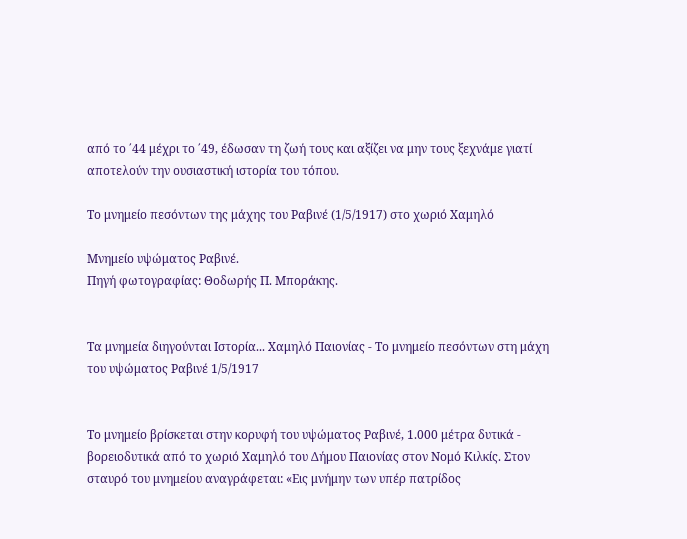από το ΄44 μέχρι το ΄49, έδωσαν τη ζωή τους και αξίζει να μην τους ξεχνάμε γιατί αποτελούν την ουσιαστική ιστορία του τόπου.

Το μνημείο πεσόντων της μάχης του Ραβινέ (1/5/1917) στο χωριό Χαμηλό

Μνημείο υψώματος Ραβινέ.
Πηγή φωτογραφίας: Θοδωρής Π. Μποράκης.


Τα μνημεία διηγούνται Ιστορία... Χαμηλό Παιονίας - Το μνημείο πεσόντων στη μάχη του υψώματος Ραβινέ 1/5/1917


Το μνημείο βρίσκεται στην κορυφή του υψώματος Ραβινέ, 1.000 μέτρα δυτικά - βορειοδυτικά από το χωριό Χαμηλό του Δήμου Παιονίας στον Νομό Κιλκίς. Στον σταυρό του μνημείου αναγράφεται: «Εις μνήμην των υπέρ πατρίδος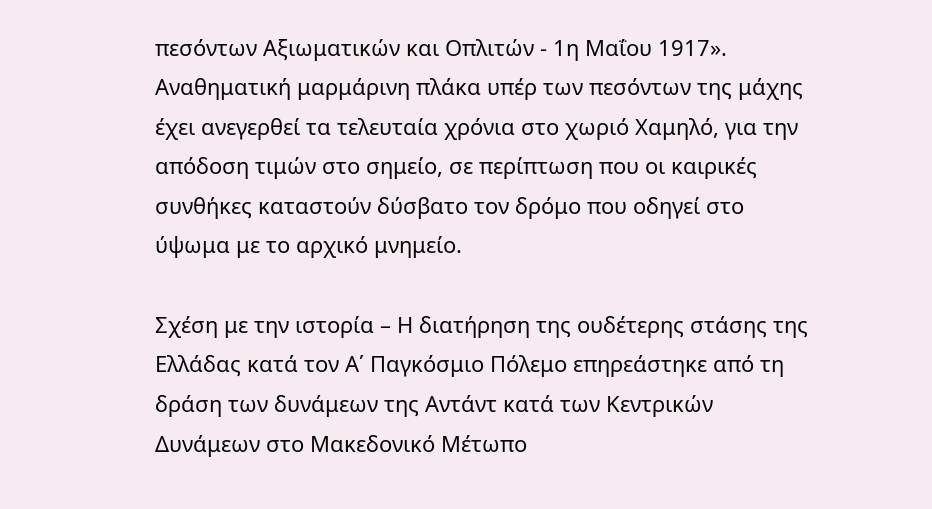πεσόντων Αξιωματικών και Οπλιτών - 1η Μαΐου 1917». Αναθηματική μαρμάρινη πλάκα υπέρ των πεσόντων της μάχης έχει ανεγερθεί τα τελευταία χρόνια στο χωριό Χαμηλό, για την απόδοση τιμών στο σημείο, σε περίπτωση που οι καιρικές συνθήκες καταστούν δύσβατο τον δρόμο που οδηγεί στο ύψωμα με το αρχικό μνημείο.

Σχέση με την ιστορία – Η διατήρηση της ουδέτερης στάσης της Ελλάδας κατά τον Α΄ Παγκόσμιο Πόλεμο επηρεάστηκε από τη δράση των δυνάμεων της Αντάντ κατά των Κεντρικών Δυνάμεων στο Μακεδονικό Μέτωπο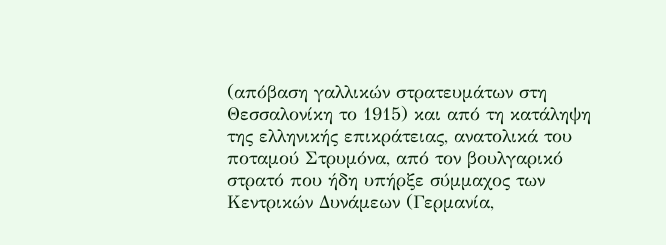(απόβαση γαλλικών στρατευμάτων στη Θεσσαλονίκη το 1915) και από τη κατάληψη της ελληνικής επικράτειας, ανατολικά του ποταμού Στρυμόνα, από τον βουλγαρικό στρατό που ήδη υπήρξε σύμμαχος των Κεντρικών Δυνάμεων (Γερμανία,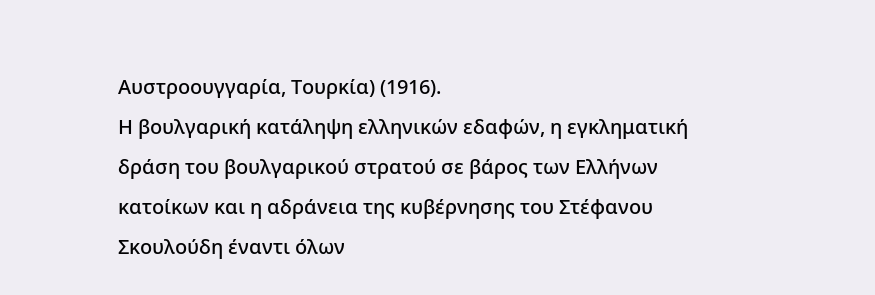Αυστροουγγαρία, Τουρκία) (1916).
Η βουλγαρική κατάληψη ελληνικών εδαφών, η εγκληματική δράση του βουλγαρικού στρατού σε βάρος των Ελλήνων κατοίκων και η αδράνεια της κυβέρνησης του Στέφανου Σκουλούδη έναντι όλων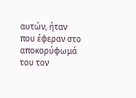αυτών, ήταν που έφεραν στο αποκορύφωμά του τον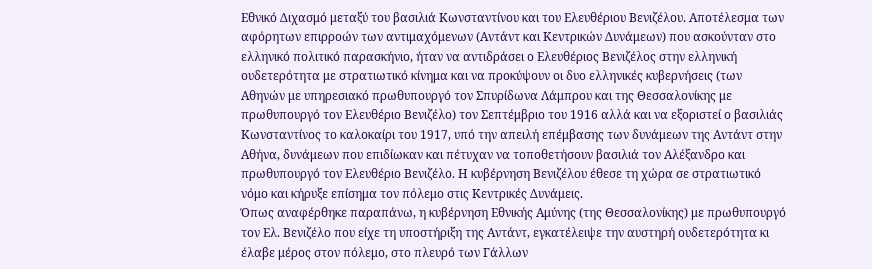Εθνικό Διχασμό μεταξύ του βασιλιά Κωνσταντίνου και του Ελευθέριου Βενιζέλου. Αποτέλεσμα των αφόρητων επιρροών των αντιμαχόμενων (Αντάντ και Κεντρικών Δυνάμεων) που ασκούνταν στο ελληνικό πολιτικό παρασκήνιο, ήταν να αντιδράσει ο Ελευθέριος Βενιζέλος στην ελληνική ουδετερότητα με στρατιωτικό κίνημα και να προκύψουν οι δυο ελληνικές κυβερνήσεις (των Αθηνών με υπηρεσιακό πρωθυπουργό τον Σπυρίδωνα Λάμπρου και της Θεσσαλονίκης με πρωθυπουργό τον Ελευθέριο Βενιζέλο) τον Σεπτέμβριο του 1916 αλλά και να εξοριστεί ο βασιλιάς Κωνσταντίνος το καλοκαίρι του 1917, υπό την απειλή επέμβασης των δυνάμεων της Αντάντ στην Αθήνα, δυνάμεων που επιδίωκαν και πέτυχαν να τοποθετήσουν βασιλιά τον Αλέξανδρο και πρωθυπουργό τον Ελευθέριο Βενιζέλο. Η κυβέρνηση Βενιζέλου έθεσε τη χώρα σε στρατιωτικό νόμο και κήρυξε επίσημα τον πόλεμο στις Κεντρικές Δυνάμεις.
Όπως αναφέρθηκε παραπάνω, η κυβέρνηση Εθνικής Αμύνης (της Θεσσαλονίκης) με πρωθυπουργό τον Ελ. Βενιζέλο που είχε τη υποστήριξη της Αντάντ, εγκατέλειψε την αυστηρή ουδετερότητα κι έλαβε μέρος στον πόλεμο, στο πλευρό των Γάλλων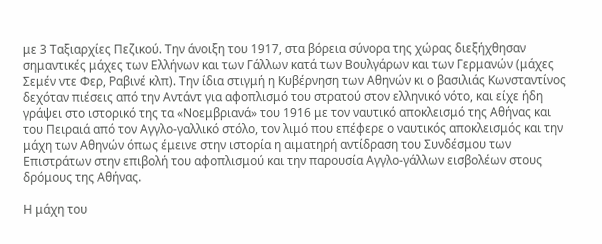με 3 Ταξιαρχίες Πεζικού. Την άνοιξη του 1917, στα βόρεια σύνορα της χώρας διεξήχθησαν σημαντικές μάχες των Ελλήνων και των Γάλλων κατά των Βουλγάρων και των Γερμανών (μάχες Σεμέν ντε Φερ, Ραβινέ κλπ). Την ίδια στιγμή η Κυβέρνηση των Αθηνών κι ο βασιλιάς Κωνσταντίνος δεχόταν πιέσεις από την Αντάντ για αφοπλισμό του στρατού στον ελληνικό νότο, και είχε ήδη γράψει στο ιστορικό της τα «Νοεμβριανά» του 1916 με τον ναυτικό αποκλεισμό της Αθήνας και του Πειραιά από τον Αγγλο-γαλλικό στόλο, τον λιμό που επέφερε ο ναυτικός αποκλεισμός και την μάχη των Αθηνών όπως έμεινε στην ιστορία η αιματηρή αντίδραση του Συνδέσμου των Επιστράτων στην επιβολή του αφοπλισμού και την παρουσία Αγγλο-γάλλων εισβολέων στους δρόμους της Αθήνας.

Η μάχη του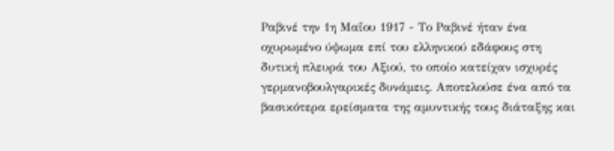Ραβινέ την 1η Μαΐου 1917 - Το Ραβινέ ήταν ένα οχυρωμένο ύψωμα επί του ελληνικού εδάφους στη δυτική πλευρά του Αξιού, το οποίο κατείχαν ισχυρές γερμανοβουλγαρικές δυνάμεις. Αποτελούσε ένα από τα βασικότερα ερείσματα της αμυντικής τους διάταξης και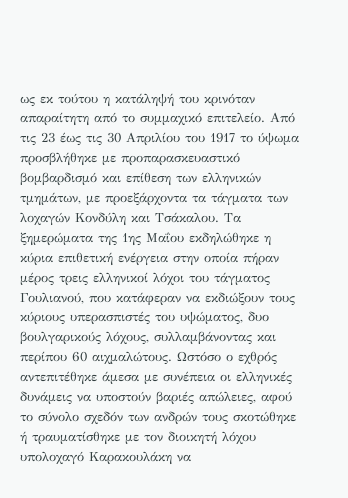ως εκ τούτου η κατάληψή του κρινόταν απαραίτητη από το συμμαχικό επιτελείο. Από τις 23 έως τις 30 Απριλίου του 1917 το ύψωμα προσβλήθηκε με προπαρασκευαστικό βομβαρδισμό και επίθεση των ελληνικών τμημάτων, με προεξάρχοντα τα τάγματα των λοχαγών Κονδύλη και Τσάκαλου. Τα ξημερώματα της 1ης Μαΐου εκδηλώθηκε η κύρια επιθετική ενέργεια στην οποία πήραν μέρος τρεις ελληνικοί λόχοι του τάγματος Γουλιανού, που κατάφεραν να εκδιώξουν τους κύριους υπερασπιστές του υψώματος, δυο βουλγαρικούς λόχους, συλλαμβάνοντας και περίπου 60 αιχμαλώτους. Ωστόσο ο εχθρός αντεπιτέθηκε άμεσα με συνέπεια οι ελληνικές δυνάμεις να υποστούν βαριές απώλειες, αφού το σύνολο σχεδόν των ανδρών τους σκοτώθηκε ή τραυματίσθηκε με τον διοικητή λόχου υπολοχαγό Καρακουλάκη να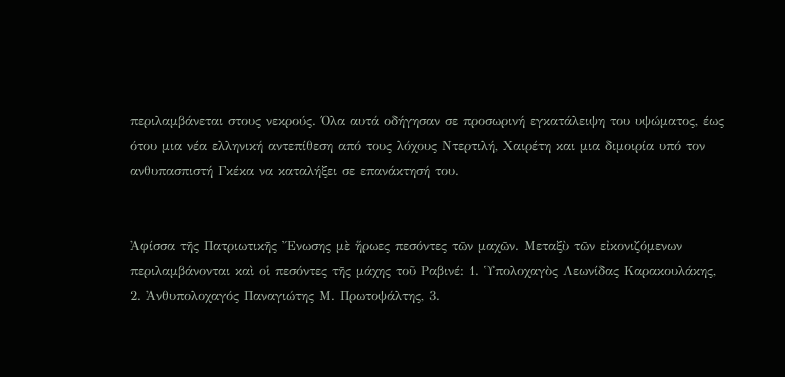περιλαμβάνεται στους νεκρούς. Όλα αυτά οδήγησαν σε προσωρινή εγκατάλειψη του υψώματος, έως ότου μια νέα ελληνική αντεπίθεση από τους λόχους Ντερτιλή, Χαιρέτη και μια διμοιρία υπό τον ανθυπασπιστή Γκέκα να καταλήξει σε επανάκτησή του.


Ἀφίσσα τῆς Πατριωτικῆς Ἔνωσης μὲ ἥρωες πεσόντες τῶν μαχῶν. Μεταξὺ τῶν εἰκονιζόμενων περιλαμβάνονται καὶ οἱ πεσόντες τῆς μάχης τοῦ Ραβινέ: 1. Ὑπολοχαγὸς Λεωνίδας Καρακουλάκης, 2. Ἀνθυπολοχαγός Παναγιώτης Μ. Πρωτοψάλτης, 3.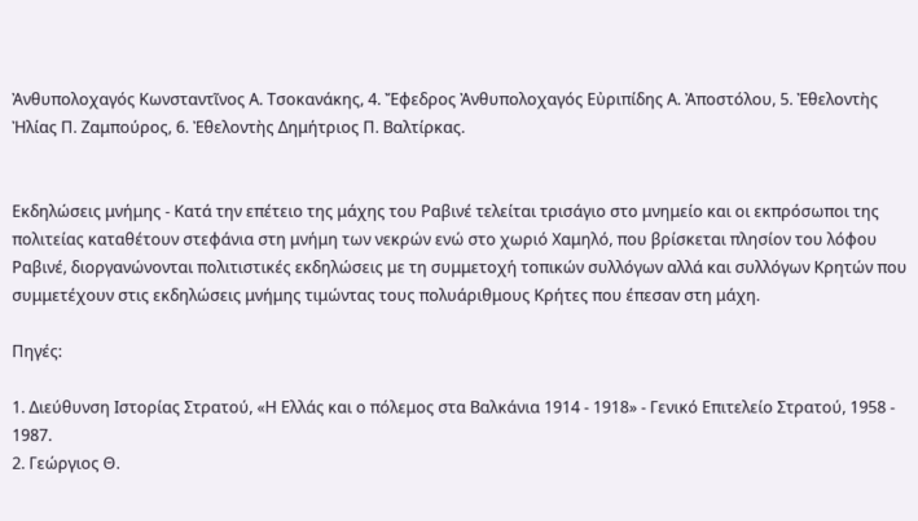Ἀνθυπολοχαγός Κωνσταντῖνος Α. Τσοκανάκης, 4. Ἔφεδρος Ἀνθυπολοχαγός Εὐριπίδης Α. Ἀποστόλου, 5. Ἐθελοντὴς Ἠλίας Π. Ζαμπούρος, 6. Ἐθελοντὴς Δημήτριος Π. Βαλτίρκας.


Εκδηλώσεις μνήμης - Κατά την επέτειο της μάχης του Ραβινέ τελείται τρισάγιο στο μνημείο και οι εκπρόσωποι της πολιτείας καταθέτουν στεφάνια στη μνήμη των νεκρών ενώ στο χωριό Χαμηλό, που βρίσκεται πλησίον του λόφου Ραβινέ, διοργανώνονται πολιτιστικές εκδηλώσεις με τη συμμετοχή τοπικών συλλόγων αλλά και συλλόγων Κρητών που συμμετέχουν στις εκδηλώσεις μνήμης τιμώντας τους πολυάριθμους Κρήτες που έπεσαν στη μάχη.

Πηγές:

1. Διεύθυνση Ιστορίας Στρατού, «Η Ελλάς και ο πόλεμος στα Βαλκάνια 1914 - 1918» - Γενικό Επιτελείο Στρατού, 1958 - 1987.
2. Γεώργιος Θ.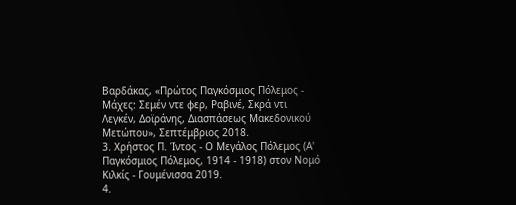Βαρδάκας, «Πρώτος Παγκόσμιος Πόλεμος - Μάχες: Σεμέν ντε φερ, Ραβινέ, Σκρά ντι Λεγκέν, Δοϊράνης, Διασπάσεως Μακεδονικού Μετώπου», Σεπτέμβριος 2018.
3. Χρήστος Π. Ίντος - Ο Μεγάλος Πόλεμος (Α' Παγκόσμιος Πόλεμος, 1914 - 1918) στον Νομό Κιλκίς - Γουμένισσα 2019.
4.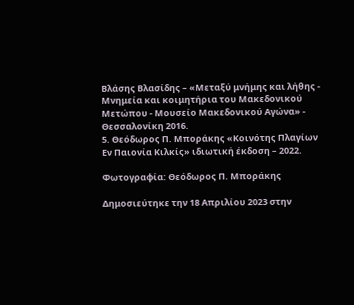Βλάσης Βλασίδης – «Μεταξύ μνήμης και λήθης - Μνημεία και κοιμητήρια του Μακεδονικού Μετώπου - Μουσείο Μακεδονικού Αγώνα» - Θεσσαλονίκη 2016.
5. Θεόδωρος Π. Μποράκης «Κοινότης Πλαγίων Εν Παιονία Κιλκίς» ιδιωτική έκδοση – 2022.

Φωτογραφία: Θεόδωρος Π. Μποράκης

Δημοσιεύτηκε την 18 Απριλίου 2023 στην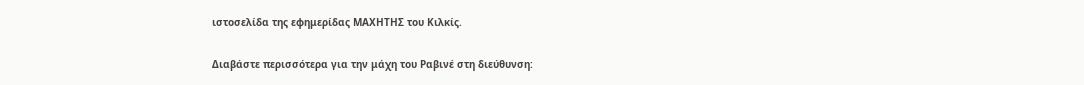ιστοσελίδα της εφημερίδας ΜΑΧΗΤΗΣ του Κιλκίς.

Διαβάστε περισσότερα για την μάχη του Ραβινέ στη διεύθυνση: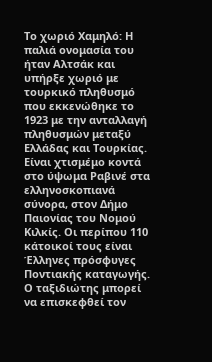Το χωριό Χαμηλό: Η παλιά ονομασία του ήταν Αλτσάκ και υπήρξε χωριό με τουρκικό πληθυσμό που εκκενώθηκε το 1923 με την ανταλλαγή πληθυσμών μεταξύ Ελλάδας και Τουρκίας. Είναι χτισμέμο κοντά στο ύψωμα Ραβινέ στα ελληνοσκοπιανά σύνορα, στον Δήμο Παιονίας του Νομού Κιλκίς. Οι περίπου 110 κάτοικοί τους είναι Έλληνες πρόσφυγες Ποντιακής καταγωγής. Ο ταξιδιώτης μπορεί να επισκεφθεί τον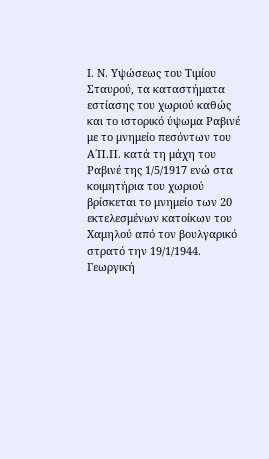Ι. Ν. Υψώσεως του Τιμίου Σταυρού, τα καταστήματα εστίασης του χωριού καθώς και το ιστορικό ύψωμα Ραβινέ με το μνημείο πεσόντων του Α΄Π.Π. κατά τη μάχη του Ραβινέ της 1/5/1917 ενώ στα κοιμητήρια του χωριού βρίσκεται το μνημείο των 20 εκτελεσμένων κατοίκων του Χαμηλού από τον βουλγαρικό στρατό την 19/1/1944.
Γεωργική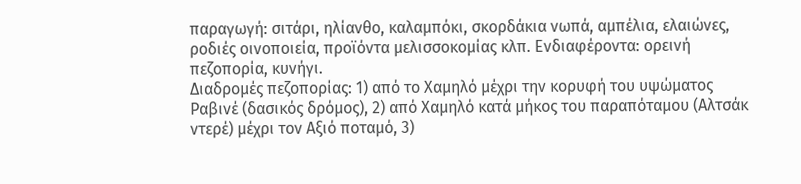παραγωγή: σιτάρι, ηλίανθο, καλαμπόκι, σκορδάκια νωπά, αμπέλια, ελαιώνες, ροδιές οινοποιεία, προϊόντα μελισσοκομίας κλπ. Ενδιαφέροντα: ορεινή πεζοπορία, κυνήγι.
Διαδρομές πεζοπορίας: 1) από το Χαμηλό μέχρι την κορυφή του υψώματος Ραβινέ (δασικός δρόμος), 2) από Χαμηλό κατά μήκος του παραπόταμου (Αλτσάκ ντερέ) μέχρι τον Αξιό ποταμό, 3)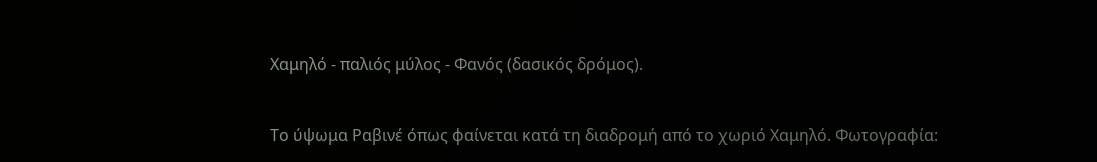Χαμηλό - παλιός μύλος - Φανός (δασικός δρόμος).


Το ύψωμα Ραβινέ όπως φαίνεται κατά τη διαδρομή από το χωριό Χαμηλό. Φωτογραφία: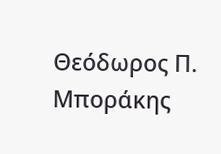Θεόδωρος Π. Μποράκης